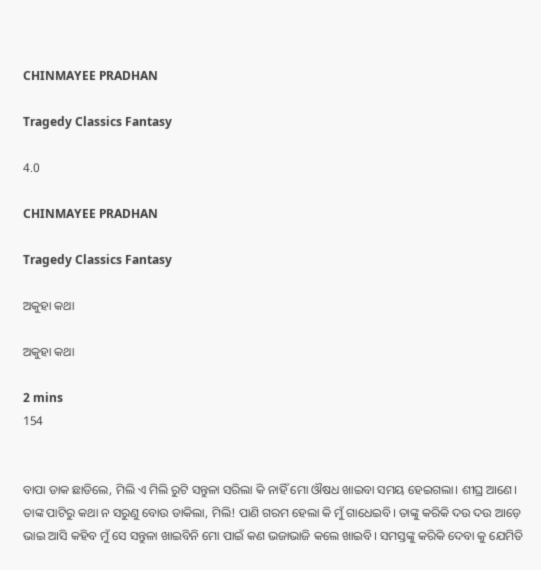CHINMAYEE PRADHAN

Tragedy Classics Fantasy

4.0

CHINMAYEE PRADHAN

Tragedy Classics Fantasy

ଅକୁହା କଥା

ଅକୁହା କଥା

2 mins
154


ବାପା ଡାକ ଛାଡିଲେ, ମିଲି ଏ ମିଲି ରୁଟି ସନ୍ତୁଳା ସରିଲା କି ନାହିଁ ମୋ ଔଷଧ ଖାଇବା ସମୟ ହେଇଗଲା। ଶୀଘ୍ର ଆଣେ। ତାଙ୍କ ପାଟିରୁ କଥା ନ ସରୁଣୁ ବୋଉ ଡାକିଲା, ମିଲି! ପାଣି ଗରମ ହେଲା କି ମୁଁ ଗାଧେଇବି। ତାଙ୍କୁ କରିକି ଦଉ ଦଉ ଆଡ଼େ ଭାଇ ଆସି କହିବ ମୁଁ ସେ ସନ୍ତୁଳା ଖାଇବିନି ମୋ ପାଇଁ କଣ ଭଜାଭାଜି କଲେ ଖାଇବି। ସମସ୍ତଙ୍କୁ କରିକି ଦେବା କୁ ଯେମିତି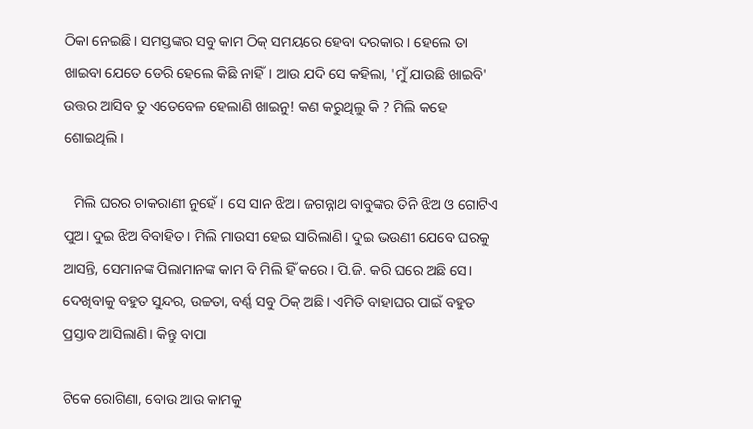ଠିକା ନେଇଛି। ସମସ୍ତଙ୍କର ସବୁ କାମ ଠିକ୍ ସମୟରେ ହେବା ଦରକାର। ହେଲେ ତା ଖାଇବା ଯେତେ ଡେରି ହେଲେ କିଛି ନାହିଁ। ଆଉ ଯଦି ସେ କହିଲା, 'ମୁଁ ଯାଉଛି ଖାଇବି' ଉତ୍ତର ଆସିବ ତୁ ଏତେବେଳ ହେଲାଣି ଖାଇନୁ! କଣ କରୁଥିଲୁ କି ? ମିଲି କହେ ଶୋଇଥିଲି।

   ମିଲି ଘରର ଚାକରାଣୀ ନୁହେଁ। ସେ ସାନ ଝିଅ। ଜଗନ୍ନାଥ ବାବୁଙ୍କର ତିନି ଝିଅ ଓ ଗୋଟିଏ ପୁଅ। ଦୁଇ ଝିଅ ବିବାହିତ। ମିଲି ମାଉସୀ ହେଇ ସାରିଲାଣି। ଦୁଇ ଭଉଣୀ ଯେବେ ଘରକୁ ଆସନ୍ତି, ସେମାନଙ୍କ ପିଲାମାନଙ୍କ କାମ ବି ମିଲି ହିଁ କରେ। ପି.ଜି. କରି ଘରେ ଅଛି ସେ। ଦେଖିବାକୁ ବହୁତ ସୁନ୍ଦର, ଉଚ୍ଚତା, ବର୍ଣ୍ଣ ସବୁ ଠିକ୍ ଅଛି। ଏମିତି ବାହାଘର ପାଇଁ ବହୁତ ପ୍ରସ୍ତାବ ଆସିଲାଣି। କିନ୍ତୁ ବାପା

ଟିକେ ରୋଗିଣା, ବୋଉ ଆଉ କାମକୁ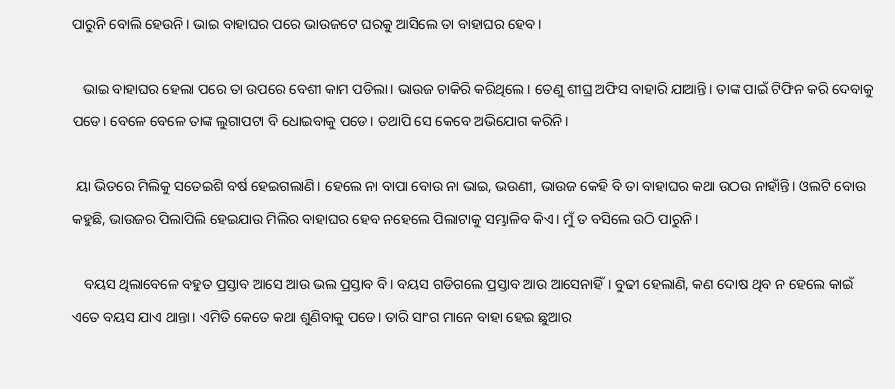ପାରୁନି ବୋଲି ହେଉନି। ଭାଇ ବାହାଘର ପରେ ଭାଉଜଟେ ଘରକୁ ଆସିଲେ ତା ବାହାଘର ହେବ।

   ଭାଇ ବାହାଘର ହେଲା ପରେ ତା ଉପରେ ବେଶୀ କାମ ପଡିଲା। ଭାଉଜ ଚାକିରି କରିଥିଲେ। ତେଣୁ ଶୀଘ୍ର ଅଫିସ ବାହାରି ଯାଆନ୍ତି। ତାଙ୍କ ପାଇଁ ଟିଫିନ କରି ଦେବାକୁ ପଡେ। ବେଳେ ବେଳେ ତାଙ୍କ ଲୁଗାପଟା ବି ଧୋଇବାକୁ ପଡେ। ତଥାପି ସେ କେବେ ଅଭିଯୋଗ କରିନି।

 ୟା ଭିତରେ ମିଲିକୁ ସତେଇଶି ବର୍ଷ ହେଇଗଲାଣି। ହେଲେ ନା ବାପା ବୋଉ ନା ଭାଇ, ଭଉଣୀ, ଭାଉଜ କେହି ବି ତା ବାହାଘର କଥା ଉଠଉ ନାହାଁନ୍ତି। ଓଲଟି ବୋଉ କହୁଛି, ଭାଉଜର ପିଲାପିଲି ହେଇଯାଉ ମିଲିର ବାହାଘର ହେବ ନହେଲେ ପିଲାଟାକୁ ସମ୍ଭାଳିବ କିଏ। ମୁଁ ତ ବସିଲେ ଉଠି ପାରୁନି।

   ବୟସ ଥିଲାବେଳେ ବହୁତ ପ୍ରସ୍ତାବ ଆସେ ଆଉ ଭଲ ପ୍ରସ୍ତାବ ବି। ବୟସ ଗଡିଗଲେ ପ୍ରସ୍ତାବ ଆଉ ଆସେନାହିଁ। ବୁଢୀ ହେଲାଣି, କଣ ଦୋଷ ଥିବ ନ ହେଲେ କାଇଁ ଏତେ ବୟସ ଯାଏ ଥାନ୍ତା। ଏମିତି କେତେ କଥା ଶୁଣିବାକୁ ପଡେ। ତାରି ସାଂଗ ମାନେ ବାହା ହେଇ ଛୁଆର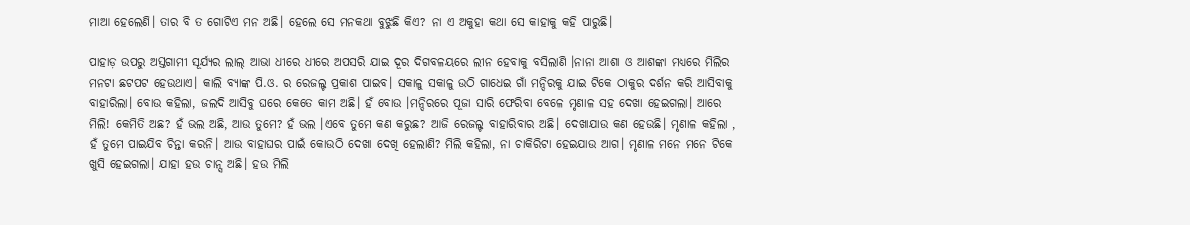ମାଆ ହେଲେଣି। ତାର ବି ତ ଗୋଟିଏ ମନ ଅଛି। ହେଲେ ସେ ମନକଥା ବୁଝୁଛି କିଏ? ନା ଏ ଅକୁହା କଥା ସେ କାହାକୁ କହି ପାରୁଛି।

ପାହାଡ଼ ଉପରୁ ଅସ୍ତଗାମୀ ସୂର୍ଯ୍ୟର ଲାଲ୍ ଆଭା ଧୀରେ ଧୀରେ ଅପସରି ଯାଇ ଦୂର ଦିଗବଳୟରେ ଲୀନ ହେବାକୁ ବସିଲାଣି ।ନାନା ଆଶା ଓ ଆଶଙ୍କା ମଧ୍ୟରେ ମିଲିର ମନଟା ଛଟପଟ ହେଉଥାଏ। କାଲି ବ୍ୟାଙ୍କ ପି.ଓ. ର ରେଜଲ୍ଟ ପ୍ରକାଶ ପାଇବ। ସକାଳୁ ସକାଳୁ ଉଠି ଗାଧେଇ ଗାଁ ମନ୍ଦିରକୁ ଯାଇ ଟିକେ ଠାକୁର ଦର୍ଶନ କରି ଆସିବାକୁ ବାହାରିଲା। ବୋଉ କହିଲା, ଜଲଦି ଆସିବୁ ଘରେ କେତେ କାମ ଅଛି। ହଁ ବୋଉ ।ମନ୍ଦିରରେ ପୂଜା ସାରି ଫେରିବା ବେଳେ ମୃଣାଳ ସହ ଦେଖା ହେଇଗଲା। ଆରେ ମିଲି! କେମିତି ଅଛ? ହଁ ଭଲ ଅଛି, ଆଉ ତୁମେ? ହଁ ଭଲ ।ଏବେ ତୁମେ କଣ କରୁଛ? ଆଜି ରେଜଲ୍ଟ ବାହାରିବାର ଅଛି। ଦେଖାଯାଉ କଣ ହେଉଛି। ମୃଣାଳ କହିଲା , ହଁ ତୁମେ ପାଇଯିବ ଚିନ୍ତା କରନି। ଆଉ ବାହାଘର ପାଇଁ କୋଉଠି ଦେଖା ଦେଖି ହେଲାଣି? ମିଲି କହିଲା, ନା ଚାକିରିଟା ହେଇଯାଉ ଆଗ। ମୃଣାଳ ମନେ ମନେ ଟିକେ ଖୁସି ହେଇଗଲା। ଯାହା ହଉ ଚାନ୍ସ ଅଛି। ହଉ ମିଲି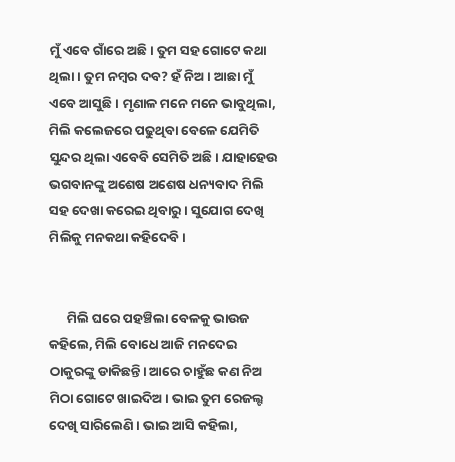ମୁଁ ଏବେ ଗାଁରେ ଅଛି। ତୁମ ସହ ଗୋଟେ କଥା ଥିଲା। ତୁମ ନମ୍ବର ଦବ? ହଁ ନିଅ। ଆଛା ମୁଁ ଏବେ ଆସୁଛି। ମୃଣାଳ ମନେ ମନେ ଭାବୁଥିଲା, ମିଲି କଲେଜରେ ପଢୁଥିବା ବେଳେ ଯେମିତି ସୁନ୍ଦର ଥିଲା ଏବେବି ସେମିତି ଅଛି। ଯାହାହେଉ ଭଗବାନଙ୍କୁ ଅଶେଷ ଅଶେଷ ଧନ୍ୟବାଦ ମିଲି ସହ ଦେଖା କରେଇ ଥିବାରୁ। ସୁଯୋଗ ଦେଖି ମିଲିକୁ ମନକଥା କହିଦେବି।


      ମିଲି ଘରେ ପହଞ୍ଚିଲା ବେଳକୁ ଭାଉଜ କହିଲେ, ମିଲି ବୋଧେ ଆଜି ମନଦେଇ ଠାକୁରଙ୍କୁ ଡାକିଛନ୍ତି। ଆରେ ଚାହୁଁଛ କଣ ନିଅ ମିଠା ଗୋଟେ ଖାଇଦିଅ। ଭାଇ ତୁମ ରେଜଲ୍ଟ ଦେଖି ସାରିଲେଣି। ଭାଇ ଆସି କହିଲା,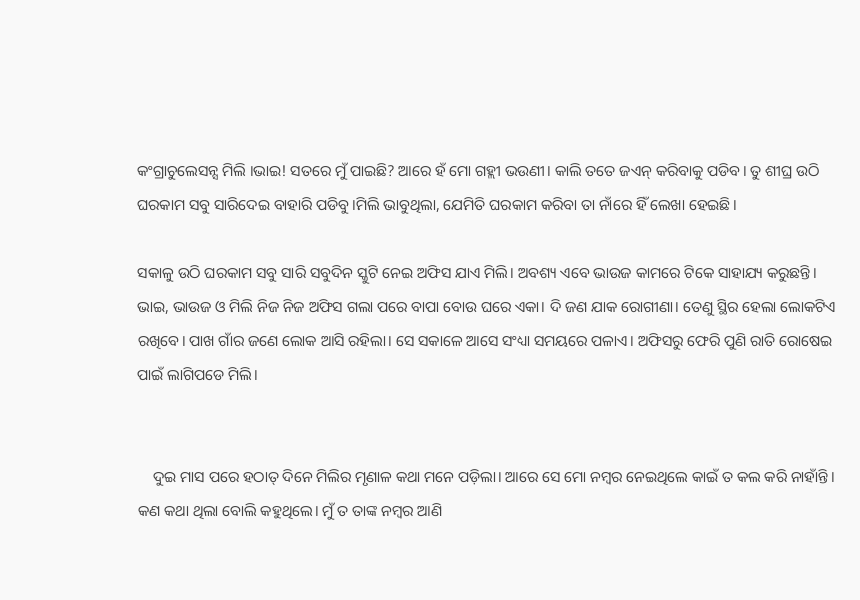କଂଗ୍ରାଚୁଲେସନ୍ସ ମିଲି ।ଭାଇ! ସତରେ ମୁଁ ପାଇଛି? ଆରେ ହଁ ମୋ ଗହ୍ଲୀ ଭଉଣୀ। କାଲି ତତେ ଜଏନ୍ କରିବାକୁ ପଡିବ। ତୁ ଶୀଘ୍ର ଉଠି ଘରକାମ ସବୁ ସାରିଦେଇ ବାହାରି ପଡିବୁ।ମିଲି ଭାବୁଥିଲା, ଯେମିତି ଘରକାମ କରିବା ତା ନାଁରେ ହିଁ ଲେଖା ହେଇଛି।

ସକାଳୁ ଉଠି ଘରକାମ ସବୁ ସାରି ସବୁଦିନ ସ୍କୁଟି ନେଇ ଅଫିସ ଯାଏ ମିଲି। ଅବଶ୍ୟ ଏବେ ଭାଉଜ କାମରେ ଟିକେ ସାହାଯ୍ୟ କରୁଛନ୍ତି। ଭାଇ, ଭାଉଜ ଓ ମିଲି ନିଜ ନିଜ ଅଫିସ ଗଲା ପରେ ବାପା ବୋଉ ଘରେ ଏକା। ଦି ଜଣ ଯାକ ରୋଗୀଣା। ତେଣୁ ସ୍ଥିର ହେଲା ଲୋକଟିଏ ରଖିବେ। ପାଖ ଗାଁର ଜଣେ ଲୋକ ଆସି ରହିଲା। ସେ ସକାଳେ ଆସେ ସଂଧ୍ୟା ସମୟରେ ପଳାଏ। ଅଫିସରୁ ଫେରି ପୁଣି ରାତି ରୋଷେଇ ପାଇଁ ଲାଗିପଡେ ମିଲି।


    ଦୁଇ ମାସ ପରେ ହଠାତ୍ ଦିନେ ମିଲିର ମୃଣାଳ କଥା ମନେ ପଡ଼ିଲା। ଆରେ ସେ ମୋ ନମ୍ବର ନେଇଥିଲେ କାଇଁ ତ କଲ କରି ନାହାଁନ୍ତି। କଣ କଥା ଥିଲା ବୋଲି କହୁଥିଲେ। ମୁଁ ତ ତାଙ୍କ ନମ୍ବର ଆଣି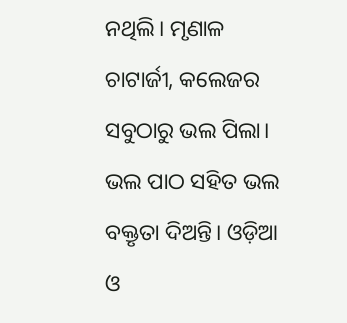ନଥିଲି। ମୃଣାଳ ଚାଟାର୍ଜୀ, କଲେଜର ସବୁଠାରୁ ଭଲ ପିଲା। ଭଲ ପାଠ ସହିତ ଭଲ ବକ୍ତୃତା ଦିଅନ୍ତି। ଓଡ଼ିଆ ଓ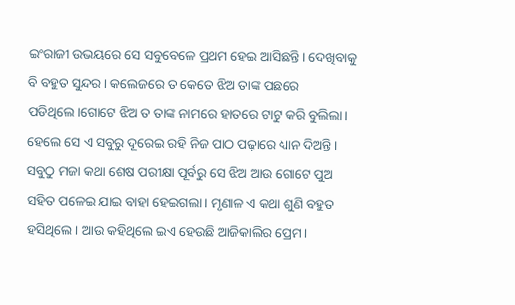ଇଂରାଜୀ ଉଭୟରେ ସେ ସବୁବେଳେ ପ୍ରଥମ ହେଇ ଆସିଛନ୍ତି। ଦେଖିବାକୁ ବି ବହୁତ ସୁନ୍ଦର। କଲେଜରେ ତ କେତେ ଝିଅ ତାଙ୍କ ପଛରେ ପଡିଥିଲେ।ଗୋଟେ ଝିଅ ତ ତାଙ୍କ ନାମରେ ହାତରେ ଟାଟୁ କରି ବୁଲିଲା। ହେଲେ ସେ ଏ ସବୁରୁ ଦୂରେଇ ରହି ନିଜ ପାଠ ପଢ଼ାରେ ଧ୍ୟାନ ଦିଅନ୍ତି। ସବୁଠୁ ମଜା କଥା ଶେଷ ପରୀକ୍ଷା ପୂର୍ବରୁ ସେ ଝିଅ ଆଉ ଗୋଟେ ପୁଅ ସହିତ ପଳେଇ ଯାଇ ବାହା ହେଇଗଲା। ମୃଣାଳ ଏ କଥା ଶୁଣି ବହୁତ ହସିଥିଲେ। ଆଉ କହିଥିଲେ ଇଏ ହେଉଛି ଆଜିକାଲିର ପ୍ରେମ।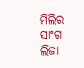ମିଲିର ସାଂଗ ଲିଜା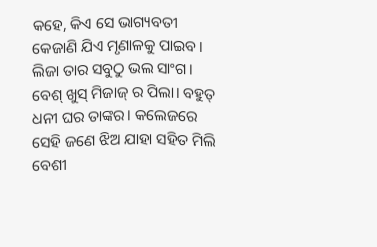କହେ, କିଏ ସେ ଭାଗ୍ୟବତୀ କେଜାଣି ଯିଏ ମୃଣାଳକୁ ପାଇବ। ଲିଜା ତାର ସବୁଠୁ ଭଲ ସାଂଗ। ବେଶ୍ ଖୁସ୍ ମିଜାଜ୍ ର ପିଲା। ବହୁତ୍ ଧନୀ ଘର ତାଙ୍କର। କଲେଜରେ ସେହି ଜଣେ ଝିଅ ଯାହା ସହିତ ମିଲି ବେଶୀ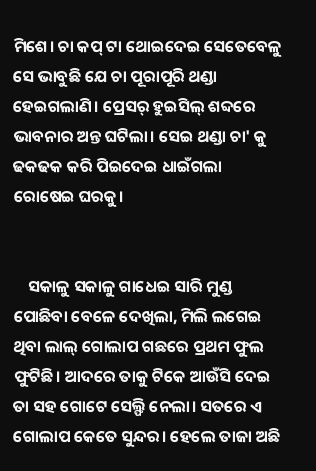ମିଶେ। ଚା କପ୍ ଟା ଥୋଇଦେଇ ସେତେବେଳୁ ସେ ଭାବୁଛି ଯେ ଚା ପୂରାପୂରି ଥଣ୍ଡା ହେଇଗଲାଣି। ପ୍ରେସର୍ ହୁଇସିଲ୍ ଶବ୍ଦରେ ଭାବନାର ଅନ୍ତ ଘଟିଲା। ସେଇ ଥଣ୍ଡା ଚା' କୁ ଢକଢକ କରି ପିଇଦେଇ ଧାଇଁଗଲା ରୋଷେଇ ଘରକୁ।


    ସକାଳୁ ସକାଳୁ ଗାଧେଇ ସାରି ମୁଣ୍ଡ ପୋଛିବା ବେଳେ ଦେଖିଲା, ମିଲି ଲଗେଇ ଥିବା ଲାଲ୍ ଗୋଲାପ ଗଛରେ ପ୍ରଥମ ଫୁଲ ଫୁଟିଛି। ଆଦରେ ତାକୁ ଟିକେ ଆଉଁସି ଦେଇ ତା ସହ ଗୋଟେ ସେଲ୍ଫି ନେଲା। ସତରେ ଏ ଗୋଲାପ କେତେ ସୁନ୍ଦର। ହେଲେ ତାଜା ଅଛି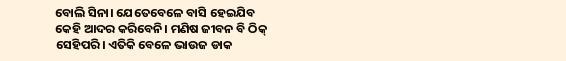ବୋଲି ସିନା। ଯେତେବେଳେ ବାସି ହେଇଯିବ କେହି ଆଦର କରିବେନି। ମଣିଷ ଜୀବନ ବି ଠିକ୍ ସେହିପରି। ଏତିକି ବେଳେ ଭାଉଜ ଡାକ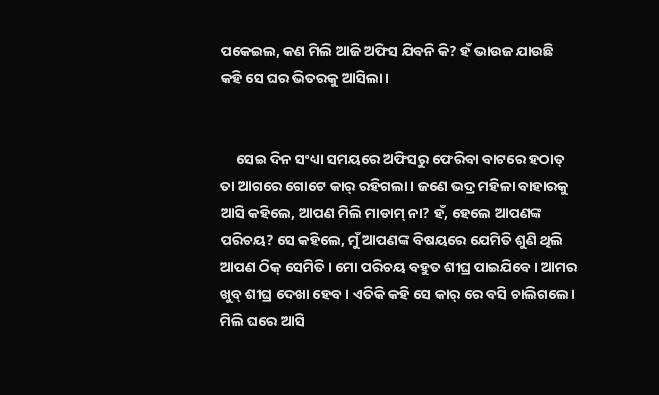ପକେଇଲ, କଣ ମିଲି ଆଜି ଅଫିସ ଯିବନି କି? ହଁ ଭାଉଜ ଯାଉଛି କହି ସେ ଘର ଭିତରକୁ ଆସିଲା।


     ସେଇ ଦିନ ସଂଧ୍ୟା ସମୟରେ ଅଫିସରୁ ଫେରିବା ବାଟରେ ହଠାତ୍ ତା ଆଗରେ ଗୋଟେ କାର୍ ରହିଗଲା। ଜଣେ ଭଦ୍ର ମହିଳା ବାହାରକୁ ଆସି କହିଲେ, ଆପଣ ମିଲି ମାଡାମ୍ ନା? ହଁ, ହେଲେ ଆପଣଙ୍କ ପରିଚୟ? ସେ କହିଲେ, ମୁଁ ଆପଣଙ୍କ ବିଷୟରେ ଯେମିତି ଶୁଣି ଥିଲି ଆପଣ ଠିକ୍ ସେମିତି। ମୋ ପରିଚୟ ବହୁତ ଶୀଘ୍ର ପାଇଯିବେ। ଆମର ଖୁବ୍ ଶୀଘ୍ର ଦେଖା ହେବ। ଏତିକି କହି ସେ କାର୍ ରେ ବସି ଚାଲିଗଲେ। ମିଲି ଘରେ ଆସି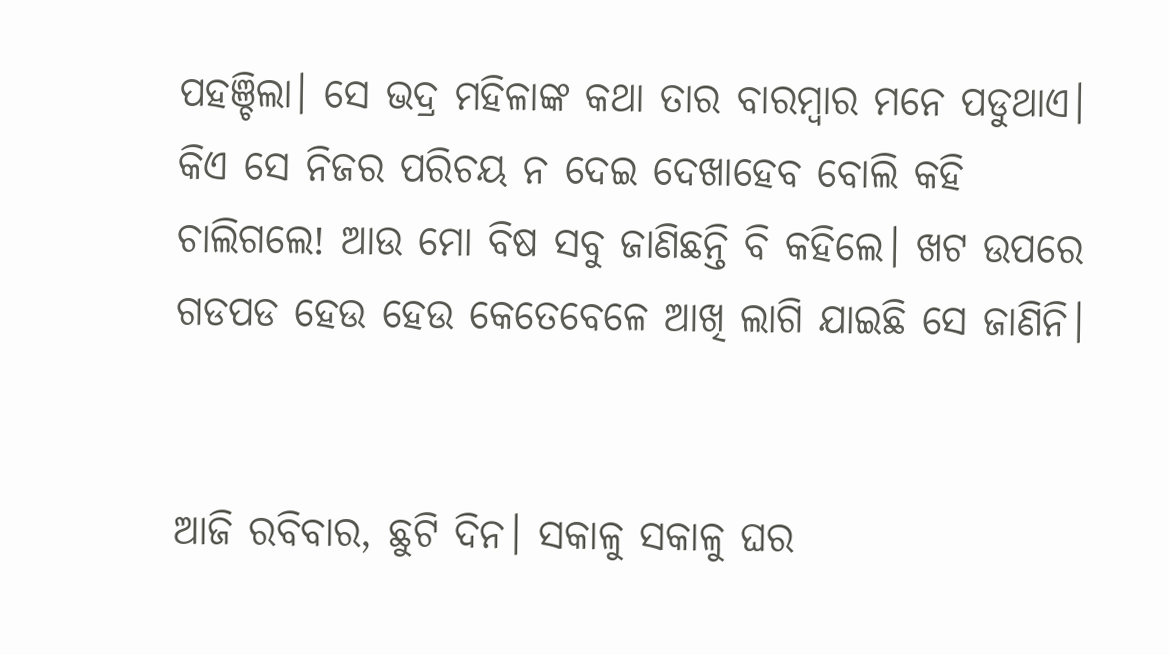ପହଞ୍ଚିଲା। ସେ ଭଦ୍ର ମହିଳାଙ୍କ କଥା ତାର ବାରମ୍ବାର ମନେ ପଡୁଥାଏ। କିଏ ସେ ନିଜର ପରିଚୟ ନ ଦେଇ ଦେଖାହେବ ବୋଲି କହି ଚାଲିଗଲେ! ଆଉ ମୋ ବିଷ ସବୁ ଜାଣିଛନ୍ତି ବି କହିଲେ। ଖଟ ଉପରେ ଗଡପଡ ହେଉ ହେଉ କେତେବେଳେ ଆଖି ଲାଗି ଯାଇଛି ସେ ଜାଣିନି।


ଆଜି ରବିବାର, ଛୁଟି ଦିନ। ସକାଳୁ ସକାଳୁ ଘର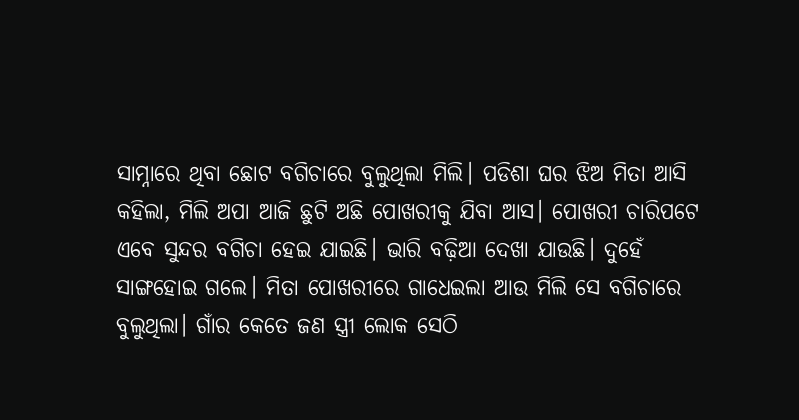ସାମ୍ନାରେ ଥିବା ଛୋଟ ବଗିଚାରେ ବୁଲୁଥିଲା ମିଲି। ପଡିଶା ଘର ଝିଅ ମିତା ଆସି କହିଲା, ମିଲି ଅପା ଆଜି ଛୁଟି ଅଛି ପୋଖରୀକୁ ଯିବା ଆସ। ପୋଖରୀ ଚାରିପଟେ ଏବେ ସୁନ୍ଦର ବଗିଚା ହେଇ ଯାଇଛି। ଭାରି ବଢ଼ିଆ ଦେଖା ଯାଉଛି। ଦୁହେଁ ସାଙ୍ଗହୋଇ ଗଲେ। ମିତା ପୋଖରୀରେ ଗାଧେଇଲା ଆଉ ମିଲି ସେ ବଗିଚାରେ ବୁଲୁଥିଲା। ଗାଁର କେତେ ଜଣ ସ୍ତ୍ରୀ ଲୋକ ସେଠି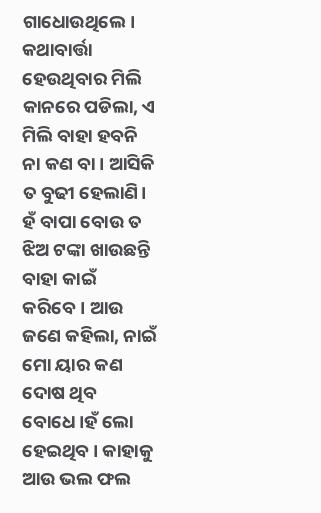ଗାଧୋଉଥିଲେ। କଥାବାର୍ତ୍ତା ହେଉଥିବାର ମିଲି କାନରେ ପଡିଲା, ଏ ମିଲି ବାହା ହବନି ନା କଣ ବା। ଆସିକି ତ ବୁଢୀ ହେଲାଣି। ହଁ ବାପା ବୋଉ ତ ଝିଅ ଟଙ୍କା ଖାଉଛନ୍ତି ବାହା କାଇଁ କରିବେ। ଆଉ ଜଣେ କହିଲା, ନାଇଁ ମୋ ୟାର କଣ ଦୋଷ ଥିବ ବୋଧେ।ହଁ ଲୋ ହେଇଥିବ। କାହାକୁ ଆଉ ଭଲ ଫଲ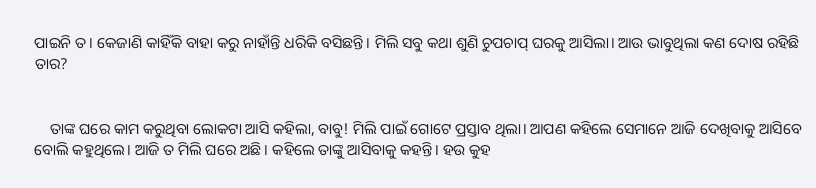ପାଇନି ତ। କେଜାଣି କାହିଁକି ବାହା କରୁ ନାହାଁନ୍ତି ଧରିକି ବସିଛନ୍ତି। ମିଲି ସବୁ କଥା ଶୁଣି ଚୁପଚାପ୍ ଘରକୁ ଆସିଲା। ଆଉ ଭାବୁଥିଲା କଣ ଦୋଷ ରହିଛି ତାର?


    ତାଙ୍କ ଘରେ କାମ କରୁଥିବା ଲୋକଟା ଆସି କହିଲା, ବାବୁ! ମିଲି ପାଇଁ ଗୋଟେ ପ୍ରସ୍ତାବ ଥିଲା। ଆପଣ କହିଲେ ସେମାନେ ଆଜି ଦେଖିବାକୁ ଆସିବେ ବୋଲି କହୁଥିଲେ। ଆଜି ତ ମିଲି ଘରେ ଅଛି। କହିଲେ ତାଙ୍କୁ ଆସିବାକୁ କହନ୍ତି। ହଉ କୁହ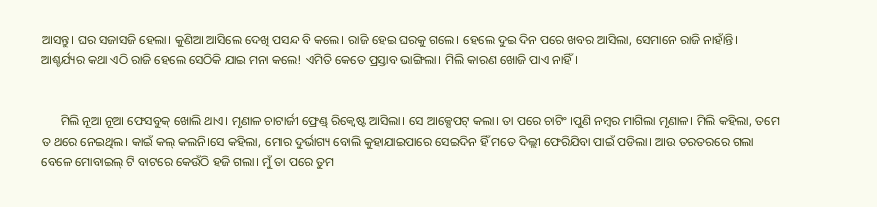ଆସନ୍ତୁ। ଘର ସଜାସଜି ହେଲା। କୁଣିଆ ଆସିଲେ ଦେଖି ପସନ୍ଦ ବି କଲେ। ରାଜି ହେଇ ଘରକୁ ଗଲେ। ହେଲେ ଦୁଇ ଦିନ ପରେ ଖବର ଆସିଲା, ସେମାନେ ରାଜି ନାହାଁନ୍ତି। ଆଶ୍ଚର୍ଯ୍ୟର କଥା ଏଠି ରାଜି ହେଲେ ସେଠିକି ଯାଇ ମନା କଲେ! ଏମିତି କେତେ ପ୍ରସ୍ତାବ ଭାଙ୍ଗିଲା। ମିଲି କାରଣ ଖୋଜି ପାଏ ନାହିଁ।


      ମିଲି ନୂଆ ନୂଆ ଫେସବୁକ୍ ଖୋଲି ଥାଏ। ମୃଣାଳ ଚାଟାର୍ଜୀ ଫ୍ରେଣ୍ଡ୍ ରିକ୍ୱେଷ୍ଟ ଆସିଲା। ସେ ଆକ୍ସେପଟ୍ କଲା। ତା ପରେ ଚାଟିଂ ।ପୁଣି ନମ୍ବର ମାଗିଲା ମୃଣାଳ। ମିଲି କହିଲା, ତମେ ତ ଥରେ ନେଇଥିଲ। କାଇଁ କଲ୍ କଲନି।ସେ କହିଲା, ମୋର ଦୁର୍ଭାଗ୍ୟ ବୋଲି କୁହାଯାଇପାରେ ସେଇଦିନ ହିଁ ମତେ ଦିଲ୍ଲୀ ଫେରିଯିବା ପାଇଁ ପଡିଲା। ଆଉ ତରତରରେ ଗଲା ବେଳେ ମୋବାଇଲ୍ ଟି ବାଟରେ କେଉଁଠି ହଜି ଗଲା। ମୁଁ ତା ପରେ ତୁମ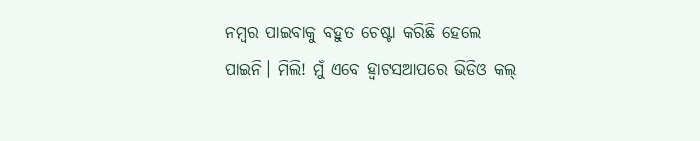ନମ୍ବର ପାଇବାକୁ ବହୁତ ଚେଷ୍ଟା କରିଛି ହେଲେ ପାଇନି। ମିଲି! ମୁଁ ଏବେ ହ୍ବାଟସଆପରେ ଭିଡିଓ କଲ୍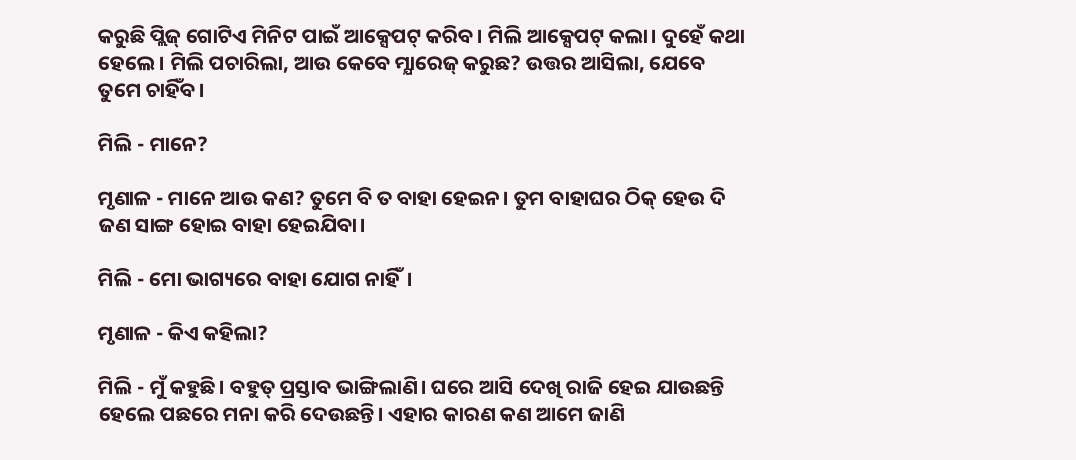କରୁଛି ପ୍ଲିଜ୍ ଗୋଟିଏ ମିନିଟ ପାଇଁ ଆକ୍ସେପଟ୍ କରିବ। ମିଲି ଆକ୍ସେପଟ୍ କଲା। ଦୁହେଁ କଥା ହେଲେ। ମିଲି ପଚାରିଲା, ଆଉ କେବେ ମ୍ଯାରେଜ୍ କରୁଛ? ଉତ୍ତର ଆସିଲା, ଯେବେ ତୁମେ ଚାହିଁବ।

ମିଲି - ମାନେ?

ମୃଣାଳ - ମାନେ ଆଉ କଣ? ତୁମେ ବି ତ ବାହା ହେଇନ। ତୁମ ବାହାଘର ଠିକ୍ ହେଉ ଦି ଜଣ ସାଙ୍ଗ ହୋଇ ବାହା ହେଇଯିବା।

ମିଲି - ମୋ ଭାଗ୍ୟରେ ବାହା ଯୋଗ ନାହିଁ।

ମୃଣାଳ - କିଏ କହିଲା?

ମିଲି - ମୁଁ କହୁଛି। ବହୁତ୍ ପ୍ରସ୍ତାବ ଭାଙ୍ଗିଲାଣି। ଘରେ ଆସି ଦେଖି ରାଜି ହେଇ ଯାଉଛନ୍ତି ହେଲେ ପଛରେ ମନା କରି ଦେଉଛନ୍ତି। ଏହାର କାରଣ କଣ ଆମେ ଜାଣି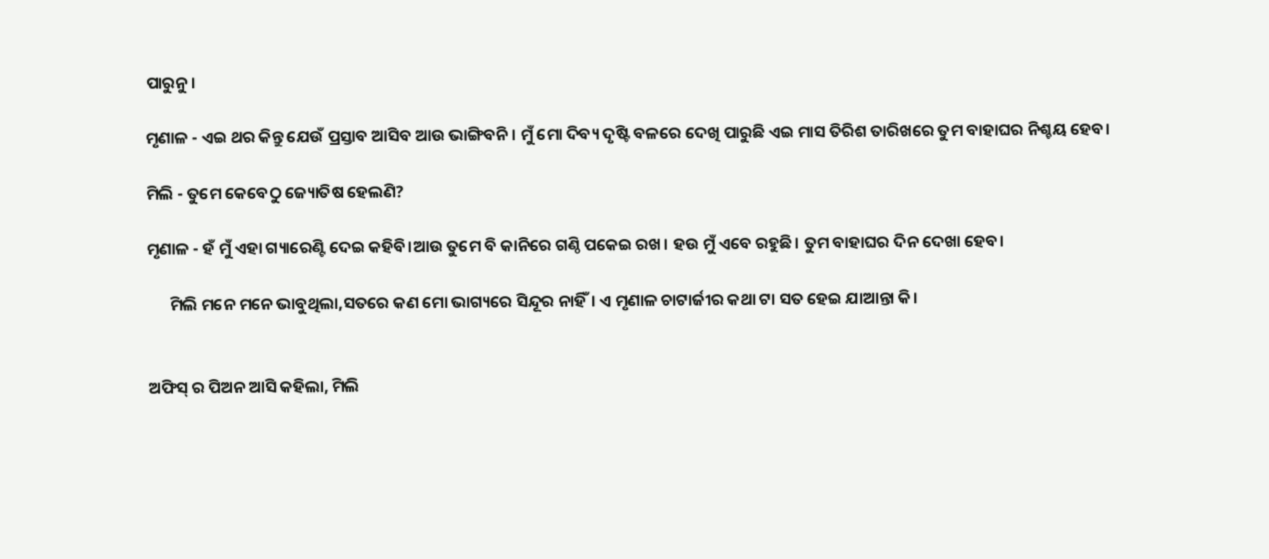ପାରୁନୁ।

ମୃଣାଳ - ଏଇ ଥର କିନ୍ତୁ ଯେଉଁ ପ୍ରସ୍ତାବ ଆସିବ ଆଉ ଭାଙ୍ଗିବନି। ମୁଁ ମୋ ଦିବ୍ୟ ଦୃଷ୍ଟି ବଳରେ ଦେଖି ପାରୁଛି ଏଇ ମାସ ତିରିଶ ତାରିଖରେ ତୁମ ବାହାଘର ନିଶ୍ଚୟ ହେବ।

ମିଲି - ତୁମେ କେବେଠୁ ଜ୍ୟୋତିଷ ହେଲଣି?

ମୃଣାଳ - ହଁ ମୁଁ ଏହା ଗ୍ୟାରେଣ୍ଟି ଦେଇ କହିବି।ଆଉ ତୁମେ ବି କାନିରେ ଗଣ୍ଠି ପକେଇ ରଖ। ହଉ ମୁଁ ଏବେ ରହୁଛି। ତୁମ ବାହାଘର ଦିନ ଦେଖା ହେବ।

      ମିଲି ମନେ ମନେ ଭାବୁଥିଲା,ସତରେ କଣ ମୋ ଭାଗ୍ୟରେ ସିନ୍ଦୂର ନାହିଁ। ଏ ମୃଣାଳ ଚାଟାର୍ଜୀର କଥା ଟା ସତ ହେଇ ଯାଆନ୍ତା କି।


ଅଫିସ୍ ର ପିଅନ ଆସି କହିଲା, ମିଲି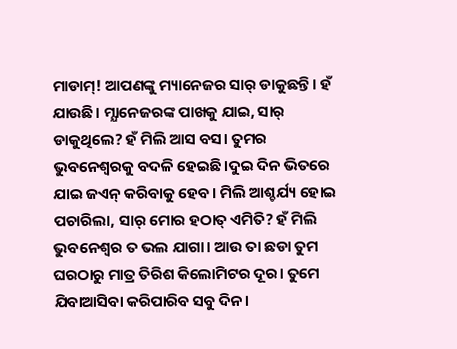ମାଡାମ୍! ଆପଣଙ୍କୁ ମ୍ୟାନେଜର ସାର୍ ଡାକୁଛନ୍ତି। ହଁ ଯାଉଛି। ମ୍ଯାନେଜରଙ୍କ ପାଖକୁ ଯାଇ, ସାର୍ ଡାକୁଥିଲେ? ହଁ ମିଲି ଆସ ବସ। ତୁମର ଭୁବନେଶ୍ବରକୁ ବଦଳି ହେଇଛି।ଦୁଇ ଦିନ ଭିତରେ ଯାଇ ଜଏନ୍ କରିବାକୁ ହେବ। ମିଲି ଆଶ୍ଚର୍ଯ୍ୟ ହୋଇ ପଚାରିଲା, ସାର୍ ମୋର ହଠାତ୍ ଏମିତି? ହଁ ମିଲି ଭୁବନେଶ୍ବର ତ ଭଲ ଯାଗା। ଆଉ ତା ଛଡା ତୁମ ଘରଠାରୁ ମାତ୍ର ତିରିଶ କିଲୋମିଟର ଦୂର। ତୁମେ ଯିବାଆସିବା କରିପାରିବ ସବୁ ଦିନ।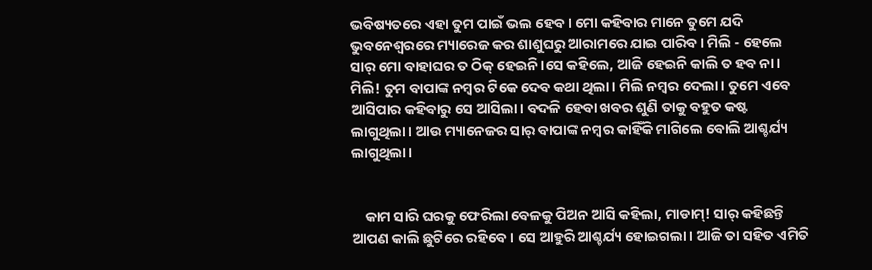ଭବିଷ୍ୟତରେ ଏହା ତୁମ ପାଇଁ ଭଲ ହେବ। ମୋ କହିବାର ମାନେ ତୁମେ ଯଦି ଭୁବନେଶ୍ବରରେ ମ୍ୟାରେଜ କର ଶାଶୁଘରୁ ଆରାମରେ ଯାଇ ପାରିବ। ମିଲି - ହେଲେ ସାର୍ ମୋ ବାହାଘର ତ ଠିକ୍ ହେଇନି।ସେ କହିଲେ, ଆଜି ହେଇନି କାଲି ତ ହବ ନା। ମିଲି! ତୁମ ବାପାଙ୍କ ନମ୍ବର ଟିକେ ଦେବ କଥା ଥିଲା। ମିଲି ନମ୍ବର ଦେଲା। ତୁମେ ଏବେ ଆସିପାର କହିବାରୁ ସେ ଆସିଲା। ବଦଳି ହେବା ଖବର ଶୁଣି ତାକୁ ବହୁତ କଷ୍ଟ ଲାଗୁଥିଲା। ଆଉ ମ୍ୟାନେଜର ସାର୍ ବାପାଙ୍କ ନମ୍ବର କାହିଁକି ମାଗିଲେ ବୋଲି ଆଶ୍ଚର୍ଯ୍ୟ ଲାଗୁଥିଲା।


    କାମ ସାରି ଘରକୁ ଫେରିଲା ବେଳକୁ ପିଅନ ଆସି କହିଲା, ମାଡାମ୍! ସାର୍ କହିଛନ୍ତି ଆପଣ କାଲି ଛୁଟିରେ ରହିବେ। ସେ ଆହୁରି ଆଶ୍ଚର୍ଯ୍ୟ ହୋଇଗଲା। ଆଜି ତା ସହିତ ଏମିତି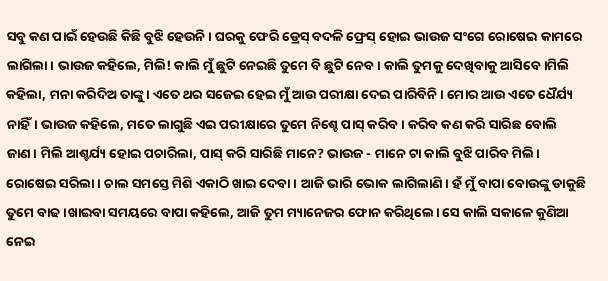ସବୁ କଣ ପାଇଁ ହେଉଛି କିଛି ବୁଝି ହେଉନି। ଘରକୁ ଫେରି ଡ୍ରେସ୍ ବଦଳି ଫ୍ରେସ୍ ହୋଇ ଭାଉଜ ସଂଗେ ରୋଷେଇ କାମରେ ଲାଗିଲା। ଭାଉଜ କହିଲେ, ମିଲି! କାଲି ମୁଁ ଛୁଟି ନେଇଛି ତୁମେ ବି ଛୁଟି ନେବ। କାଲି ତୁମକୁ ଦେଖିବାକୁ ଆସିବେ।ମିଲି କହିଲା, ମନା କରିଦିଅ ତାଙ୍କୁ। ଏତେ ଥର ସଜେଇ ହେଇ ମୁଁ ଆଉ ପରୀକ୍ଷା ଦେଇ ପାରିବିନି। ମୋର ଆଉ ଏତେ ଧୈର୍ଯ୍ୟ ନାହିଁ। ଭାଉଜ କହିଲେ, ମତେ ଲାଗୁଛି ଏଇ ପରୀକ୍ଷାରେ ତୁମେ ନିଶ୍ଚେ ପାସ୍ କରିବ। କରିବ କଣ କରି ସାରିଛ ବୋଲି ଜାଣ। ମିଲି ଆଶ୍ଚର୍ଯ୍ୟ ହୋଇ ପଚାରିଲା, ପାସ୍ କରି ସାରିଛି ମାନେ? ଭାଉଜ - ମାନେ ଟା କାଲି ବୁଝି ପାରିବ ମିଲି। ରୋଷେଇ ସରିଲା। ଚାଲ ସମସ୍ତେ ମିଶି ଏକାଠି ଖାଇ ଦେବା। ଆଜି ଭାରି ଭୋକ ଲାଗିଲାଣି। ହଁ ମୁଁ ବାପା ବୋଉଙ୍କୁ ଡାକୁଛି ତୁମେ ବାଢ।ଖାଇବା ସମୟରେ ବାପା କହିଲେ, ଆଜି ତୁମ ମ୍ୟାନେଜର ଫୋନ କରିଥିଲେ। ସେ କାଲି ସକାଳେ କୁଣିଆ ନେଇ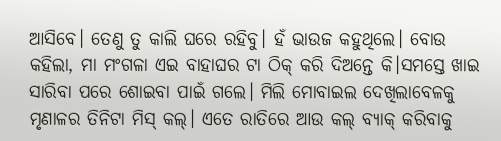ଆସିବେ। ତେଣୁ ତୁ କାଲି ଘରେ ରହିବୁ। ହଁ ଭାଉଜ କହୁଥିଲେ। ବୋଉ କହିଲା, ମା ମଂଗଳା ଏଇ ବାହାଘର ଟା ଠିକ୍ କରି ଦିଅନ୍ତେ କି।ସମସ୍ତେ ଖାଇ ସାରିବା ପରେ ଶୋଇବା ପାଇଁ ଗଲେ। ମିଲି ମୋବାଇଲ ଦେଖିଲାବେଳକୁ ମୃଣାଳର ତିନିଟା ମିସ୍ କଲ୍। ଏତେ ରାତିରେ ଆଉ କଲ୍ ବ୍ୟାକ୍ କରିବାକୁ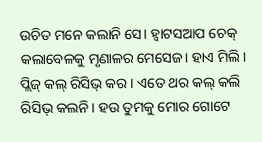ଉଚିତ ମନେ କଲାନି ସେ। ହ୍ବାଟସଆପ ଚେକ୍ କଲାବେଳକୁ ମୃଣାଳର ମେସେଜ। ହାଏ ମିଲି। ପ୍ଲିଜ୍ କଲ୍ ରିସିଭ୍ କର। ଏତେ ଥର କଲ୍ କଲି ରିସିଭ୍ କଲନି। ହଉ ତୁମକୁ ମୋର ଗୋଟେ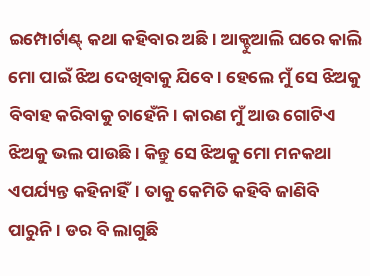ଇମ୍ପୋର୍ଟାଣ୍ଟ୍ କଥା କହିବାର ଅଛି। ଆକ୍ଚୁଆଲି ଘରେ କାଲି ମୋ ପାଇଁ ଝିଅ ଦେଖିବାକୁ ଯିବେ। ହେଲେ ମୁଁ ସେ ଝିଅକୁ ବିବାହ କରିବାକୁ ଚାହେଁନି। କାରଣ ମୁଁ ଆଉ ଗୋଟିଏ ଝିଅକୁ ଭଲ ପାଉଛି। କିନ୍ତୁ ସେ ଝିଅକୁ ମୋ ମନକଥା ଏପର୍ଯ୍ୟନ୍ତ କହିନାହିଁ। ତାକୁ କେମିତି କହିବି ଜାଣିବି ପାରୁନି। ଡର ବି ଲାଗୁଛି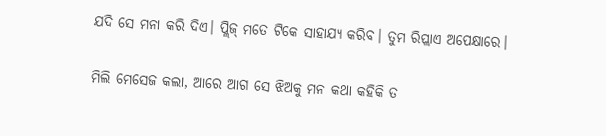ଯଦି ସେ ମନା କରି ଦିଏ। ପ୍ଲିଜ୍ ମତେ ଟିକେ ସାହାଯ୍ୟ କରିବ। ତୁମ ରିପ୍ଲାଏ ଅପେକ୍ଷାରେ।

ମିଲି ମେସେଜ କଲା, ଆରେ ଆଗ ସେ ଝିଅକୁ ମନ କଥା କହିକି ତ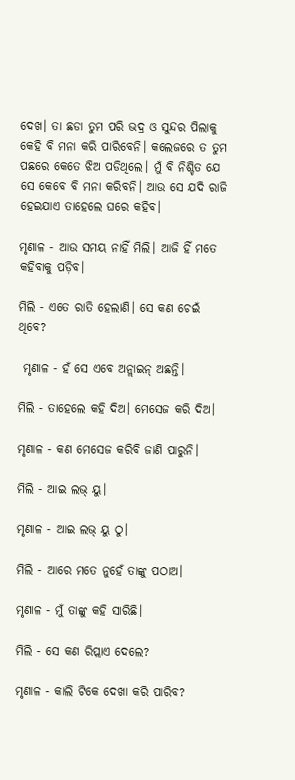ଦେଖ। ତା ଛଡା ତୁମ ପରି ଭଦ୍ର ଓ ସୁନ୍ଦର ପିଲାକୁ କେହି ବି ମନା କରି ପାରିବେନି। କଲେଜରେ ତ ତୁମ ପଛରେ କେତେ ଝିଅ ପଡିଥିଲେ। ମୁଁ ବି ନିଶ୍ଚିତ ଯେ ସେ କେବେ ବି ମନା କରିବନି। ଆଉ ସେ ଯଦି ରାଜି ହେଇଯାଏ ତାହେଲେ ଘରେ କହିବ।

ମୃଣାଳ - ଆଉ ସମୟ ନାହିଁ ମିଲି। ଆଜି ହିଁ ମତେ କହିବାକୁ ପଡ଼ିବ।

ମିଲି - ଏତେ ରାତି ହେଲାଣି। ସେ କଣ ଚେଇଁ ଥିବେ?

 ମୃଣାଳ - ହଁ ସେ ଏବେ ଅନ୍ଲାଇନ୍ ଅଛନ୍ତି।

ମିଲି - ତାହେଲେ କହି ଦିଅ। ମେସେଜ କରି ଦିଅ।

ମୃଣାଳ - କଣ ମେସେଜ କରିବି ଜାଣି ପାରୁନି।

ମିଲି - ଆଇ ଲଭ୍ ୟୁ।

ମୃଣାଳ - ଆଇ ଲଭ୍ ୟୁ ଠୁ।

ମିଲି - ଆରେ ମତେ ନୁହେଁ ତାଙ୍କୁ ପଠାଅ।

ମୃଣାଳ - ମୁଁ ତାଙ୍କୁ କହି ସାରିଛି।

ମିଲି - ସେ କଣ ରିପ୍ଲାଏ ଦେଲେ?

ମୃଣାଳ - କାଲି ଟିକେ ଦେଖା କରି ପାରିବ?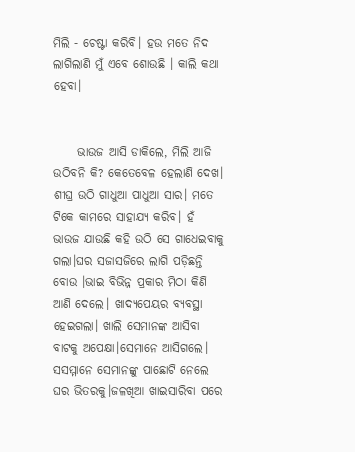ମିଲି - ଚେଷ୍ଟା କରିବି। ହଉ ମତେ ନିଦ ଲାଗିଲାଣି ମୁଁ ଏବେ ଶୋଉଛି । କାଲି କଥା ହେବା।


     ଭାଉଜ ଆସି ଡାକିଲେ, ମିଲି ଆଜି ଉଠିବନି କି? କେତେବେଳ ହେଲାଣି ଦେଖ। ଶୀଘ୍ର ଉଠି ଗାଧୁଆ ପାଧୁଆ ସାର। ମତେ ଟିକେ କାମରେ ସାହାଯ୍ୟ କରିବ। ହଁ ଭାଉଜ ଯାଉଛି କହି ଉଠି ସେ ଗାଧେଇବାକୁ ଗଲା।ଘର ସଜାସଜିରେ ଲାଗି ପଡ଼ିଛନ୍ତି ବୋଉ ।ଭାଇ ବିଭିନ୍ନ ପ୍ରକାର ମିଠା କିଣି ଆଣି ଦେଲେ। ଖାଦ୍ୟପେୟର ବ୍ୟବସ୍ଥା ହେଇଗଲା। ଖାଲି ସେମାନଙ୍କ ଆସିବା ବାଟକୁ ଅପେକ୍ଷା।ସେମାନେ ଆସିଗଲେ। ସସମ୍ମାନେ ସେମାନଙ୍କୁ ପାଛୋଟି ନେଲେ ଘର ଭିତରକୁ।ଜଳଖିଆ ଖାଇସାରିବା ପରେ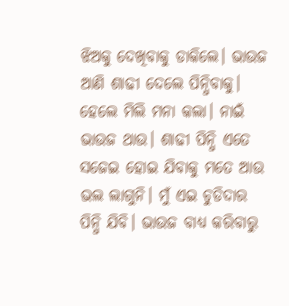ଝିଅକୁ ଦେଖିବାକୁ ଡାକିଲେ। ଭାଉଜ ଆଣି ଶାଢୀ ଦେଲେ ପିନ୍ଧିବାକୁ। ହେଲେ ମିଲି ମନା କଲା। ନାଇଁ ଭାଉଜ ଥାଉ। ଶାଢୀ ପିନ୍ଧି ଏତେ ସଜେଇ ହୋଇ ଯିବାକୁ ମତେ ଆଉ ଭଲ ଲାଗୁନି। ମୁଁ ଏଇ ଚୁଡିଦାର ପିନ୍ଧି ଯିବି। ଭାଉଜ ବାଧ୍ୟ କରିବାରୁ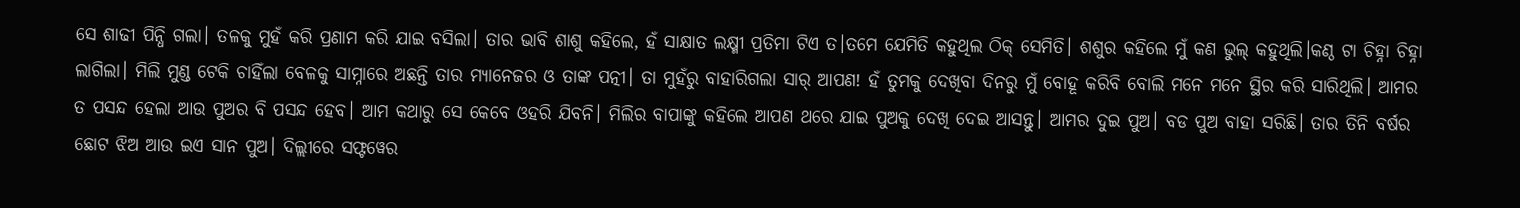ସେ ଶାଢୀ ପିନ୍ଧି ଗଲା। ତଳକୁ ମୁହଁ କରି ପ୍ରଣାମ କରି ଯାଇ ବସିଲା। ତାର ଭାବି ଶାଶୁ କହିଲେ, ହଁ ସାକ୍ଷାତ ଲକ୍ଷ୍ମୀ ପ୍ରତିମା ଟିଏ ତ।ତମେ ଯେମିତି କହୁଥିଲ ଠିକ୍ ସେମିତି। ଶଶୁର କହିଲେ ମୁଁ କଣ ଭୁଲ୍ କହୁଥିଲି।କଣ୍ଠ ଟା ଚିହ୍ନା ଚିହ୍ନା ଲାଗିଲା। ମିଲି ମୁଣ୍ଡ ଟେକି ଚାହିଁଲା ବେଳକୁ ସାମ୍ନାରେ ଅଛନ୍ତି ତାର ମ୍ୟାନେଜର ଓ ତାଙ୍କ ପତ୍ନୀ। ତା ମୁହଁରୁ ବାହାରିଗଲା ସାର୍ ଆପଣ! ହଁ ତୁମକୁ ଦେଖିବା ଦିନରୁ ମୁଁ ବୋହୂ କରିବି ବୋଲି ମନେ ମନେ ସ୍ଥିର କରି ସାରିଥିଲି। ଆମର ତ ପସନ୍ଦ ହେଲା ଆଉ ପୁଅର ବି ପସନ୍ଦ ହେବ। ଆମ କଥାରୁ ସେ କେବେ ଓହରି ଯିବନି। ମିଲିର ବାପାଙ୍କୁ କହିଲେ ଆପଣ ଥରେ ଯାଇ ପୁଅକୁ ଦେଖି ଦେଇ ଆସନ୍ତୁ। ଆମର ଦୁଇ ପୁଅ। ବଡ ପୁଅ ବାହା ସରିଛି। ତାର ତିନି ବର୍ଷର ଛୋଟ ଝିଅ ଆଉ ଇଏ ସାନ ପୁଅ। ଦିଲ୍ଲୀରେ ସଫ୍ଟୱେର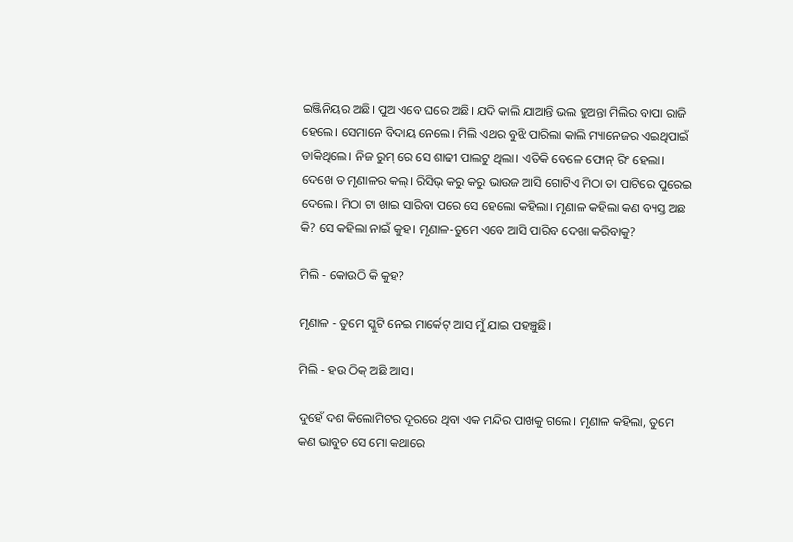ଇଞ୍ଜିନିୟର ଅଛି। ପୁଅ ଏବେ ଘରେ ଅଛି। ଯଦି କାଲି ଯାଆନ୍ତି ଭଲ ହୁଅନ୍ତା ମିଲିର ବାପା ରାଜି ହେଲେ। ସେମାନେ ବିଦାୟ ନେଲେ। ମିଲି ଏଥର ବୁଝି ପାରିଲା କାଲି ମ୍ୟାନେଜର ଏଇଥିପାଇଁ ଡାକିଥିଲେ। ନିଜ ରୁମ୍ ରେ ସେ ଶାଢୀ ପାଲଟୁ ଥିଲା। ଏତିକି ବେଳେ ଫୋନ୍ ରିଂ ହେଲା। ଦେଖେ ତ ମୃଣାଳର କଲ୍। ରିସିଭ୍ କରୁ କରୁ ଭାଉଜ ଆସି ଗୋଟିଏ ମିଠା ତା ପାଟିରେ ପୁରେଇ ଦେଲେ। ମିଠା ଟା ଖାଇ ସାରିବା ପରେ ସେ ହେଲୋ କହିଲା। ମୃଣାଳ କହିଲା କଣ ବ୍ୟସ୍ତ ଅଛ କି? ସେ କହିଲା ନାଇଁ କୁହ। ମୃଣାଳ-ତୁମେ ଏବେ ଆସି ପାରିବ ଦେଖା କରିବାକୁ?

ମିଲି - କୋଉଠି କି କୁହ?

ମୃଣାଳ - ତୁମେ ସ୍କୁଟି ନେଇ ମାର୍କେଟ୍ ଆସ ମୁଁ ଯାଇ ପହଞ୍ଚୁଛି।

ମିଲି - ହଉ ଠିକ୍ ଅଛି ଆସ।

ଦୁହେଁ ଦଶ କିଲୋମିଟର ଦୂରରେ ଥିବା ଏକ ମନ୍ଦିର ପାଖକୁ ଗଲେ। ମୃଣାଳ କହିଲା, ତୁମେ କଣ ଭାବୁଚ ସେ ମୋ କଥାରେ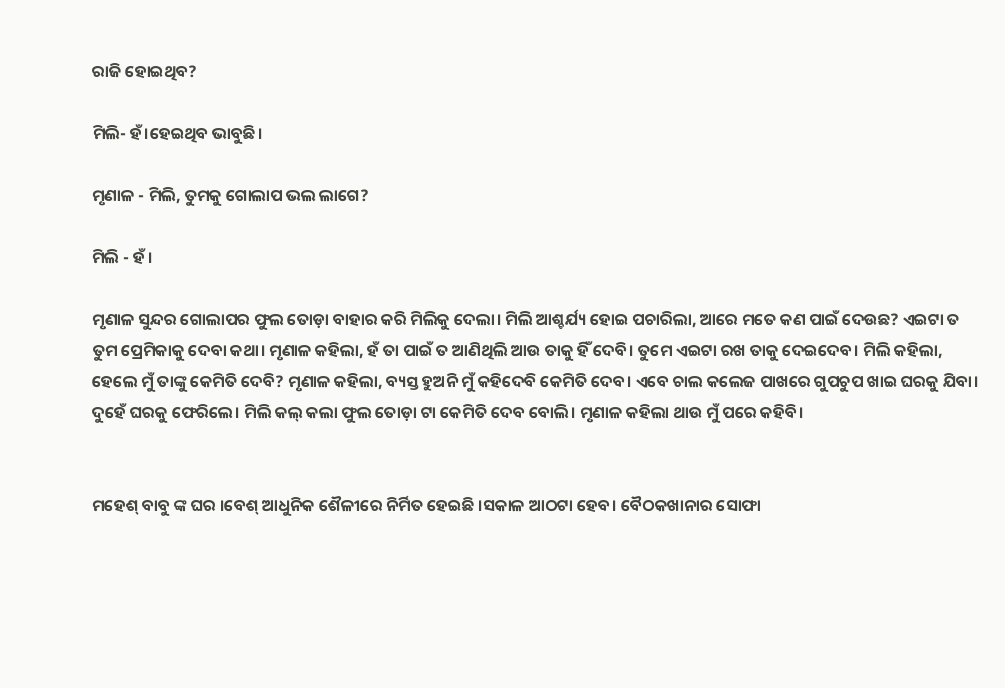ରାଜି ହୋଇଥିବ?

ମିଲି- ହଁ।ହେଇଥିବ ଭାବୁଛି।

ମୃଣାଳ - ମିଲି, ତୁମକୁ ଗୋଲାପ ଭଲ ଲାଗେ?

ମିଲି - ହଁ ।

ମୃଣାଳ ସୁନ୍ଦର ଗୋଲାପର ଫୁଲ ତୋଡ଼ା ବାହାର କରି ମିଲିକୁ ଦେଲା। ମିଲି ଆଶ୍ଚର୍ଯ୍ୟ ହୋଇ ପଚାରିଲା, ଆରେ ମତେ କଣ ପାଇଁ ଦେଉଛ? ଏଇଟା ତ ତୁମ ପ୍ରେମିକାକୁ ଦେବା କଥା। ମୃଣାଳ କହିଲା, ହଁ ତା ପାଇଁ ତ ଆଣିଥିଲି ଆଉ ତାକୁ ହିଁ ଦେବି। ତୁମେ ଏଇଟା ରଖ ତାକୁ ଦେଇଦେବ। ମିଲି କହିଲା, ହେଲେ ମୁଁ ତାଙ୍କୁ କେମିତି ଦେବି? ମୃଣାଳ କହିଲା, ବ୍ୟସ୍ତ ହୁଅନି ମୁଁ କହିଦେବି କେମିତି ଦେବ। ଏବେ ଚାଲ କଲେଜ ପାଖରେ ଗୁପଚୁପ ଖାଇ ଘରକୁ ଯିବା। ଦୁହେଁ ଘରକୁ ଫେରିଲେ। ମିଲି କଲ୍ କଲା ଫୁଲ ତୋଡ଼ା ଟା କେମିତି ଦେବ ବୋଲି। ମୃଣାଳ କହିଲା ଥାଉ ମୁଁ ପରେ କହିବି।


ମହେଶ୍ ବାବୁ ଙ୍କ ଘର ।ବେଶ୍ ଆଧୁନିକ ଶୈଳୀରେ ନିର୍ମିତ ହେଇଛି ।ସକାଳ ଆଠଟା ହେବ। ବୈଠକଖାନାର ସୋଫା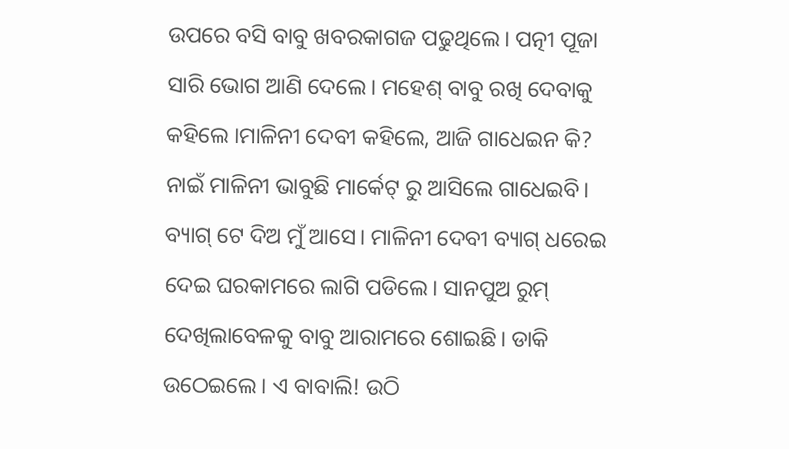ଉପରେ ବସି ବାବୁ ଖବରକାଗଜ ପଢୁଥିଲେ। ପତ୍ନୀ ପୂଜା ସାରି ଭୋଗ ଆଣି ଦେଲେ। ମହେଶ୍ ବାବୁ ରଖି ଦେବାକୁ କହିଲେ ।ମାଳିନୀ ଦେବୀ କହିଲେ, ଆଜି ଗାଧେଇନ କି? ନାଇଁ ମାଳିନୀ ଭାବୁଛି ମାର୍କେଟ୍ ରୁ ଆସିଲେ ଗାଧେଇବି। ବ୍ୟାଗ୍ ଟେ ଦିଅ ମୁଁ ଆସେ। ମାଳିନୀ ଦେବୀ ବ୍ୟାଗ୍ ଧରେଇ ଦେଇ ଘରକାମରେ ଲାଗି ପଡିଲେ। ସାନପୁଅ ରୁମ୍ ଦେଖିଲାବେଳକୁ ବାବୁ ଆରାମରେ ଶୋଇଛି। ଡାକି ଉଠେଇଲେ। ଏ ବାବାଲି! ଉଠି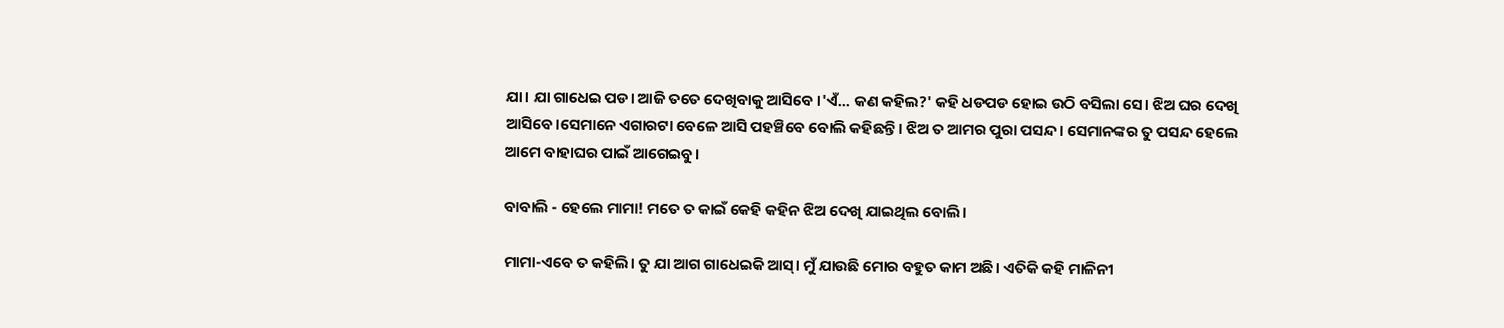ଯା। ଯା ଗାଧେଇ ପଡ। ଆଜି ତତେ ଦେଖିବାକୁ ଆସିବେ ।'ଏଁ... କଣ କହିଲ?' କହି ଧଡପଡ ହୋଇ ଉଠି ବସିଲା ସେ। ଝିଅ ଘର ଦେଖି ଆସିବେ।ସେମାନେ ଏଗାରଟା ବେଳେ ଆସି ପହଞ୍ଚିବେ ବୋଲି କହିଛନ୍ତି। ଝିଅ ତ ଆମର ପୁରା ପସନ୍ଦ। ସେମାନଙ୍କର ତୁ ପସନ୍ଦ ହେଲେ ଆମେ ବାହାଘର ପାଇଁ ଆଗେଇବୁ।

ବାବାଲି - ହେଲେ ମାମା! ମତେ ତ କାଇଁ କେହି କହିନ ଝିଅ ଦେଖି ଯାଇଥିଲ ବୋଲି।

ମାମା-ଏବେ ତ କହିଲି। ତୁ ଯା ଆଗ ଗାଧେଇକି ଆସ୍। ମୁଁ ଯାଉଛି ମୋର ବହୁତ କାମ ଅଛି। ଏତିକି କହି ମାଳିନୀ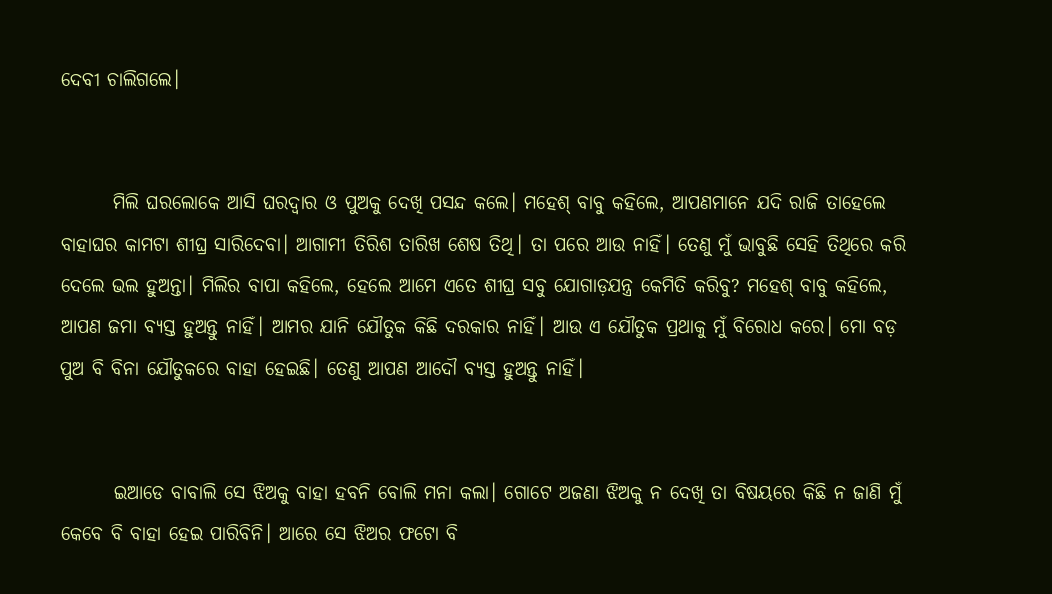ଦେବୀ ଚାଲିଗଲେ।


       ମିଲି ଘରଲୋକେ ଆସି ଘରଦ୍ବାର ଓ ପୁଅକୁ ଦେଖି ପସନ୍ଦ କଲେ। ମହେଶ୍ ବାବୁ କହିଲେ, ଆପଣମାନେ ଯଦି ରାଜି ତାହେଲେ ବାହାଘର କାମଟା ଶୀଘ୍ର ସାରିଦେବା। ଆଗାମୀ ତିରିଶ ତାରିଖ ଶେଷ ତିଥି। ତା ପରେ ଆଉ ନାହିଁ। ତେଣୁ ମୁଁ ଭାବୁଛି ସେହି ତିଥିରେ କରି ଦେଲେ ଭଲ ହୁଅନ୍ତା। ମିଲିର ବାପା କହିଲେ, ହେଲେ ଆମେ ଏତେ ଶୀଘ୍ର ସବୁ ଯୋଗାଡ଼ଯନ୍ତ୍ର କେମିତି କରିବୁ? ମହେଶ୍ ବାବୁ କହିଲେ, ଆପଣ ଜମା ବ୍ୟସ୍ତ ହୁଅନ୍ତୁ ନାହିଁ। ଆମର ଯାନି ଯୌତୁକ କିଛି ଦରକାର ନାହିଁ। ଆଉ ଏ ଯୌତୁକ ପ୍ରଥାକୁ ମୁଁ ବିରୋଧ କରେ। ମୋ ବଡ଼ ପୁଅ ବି ବିନା ଯୌତୁକରେ ବାହା ହେଇଛି। ତେଣୁ ଆପଣ ଆଦୌ ବ୍ଯସ୍ତ ହୁଅନ୍ତୁ ନାହିଁ।


       ଇଆଡେ ବାବାଲି ସେ ଝିଅକୁ ବାହା ହବନି ବୋଲି ମନା କଲା। ଗୋଟେ ଅଜଣା ଝିଅକୁ ନ ଦେଖି ତା ବିଷୟରେ କିଛି ନ ଜାଣି ମୁଁ କେବେ ବି ବାହା ହେଇ ପାରିବିନି। ଆରେ ସେ ଝିଅର ଫଟୋ ବି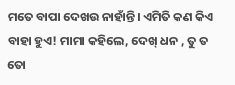ମତେ ବାପା ଦେଖଉ ନାହାଁନ୍ତି। ଏମିତି କଣ କିଏ ବାହା ହୁଏ! ମାମା କହିଲେ, ଦେଖ୍ ଧନ , ତୁ ତ ତୋ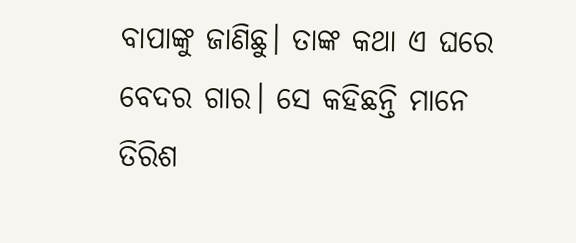ବାପାଙ୍କୁ ଜାଣିଛୁ। ତାଙ୍କ କଥା ଏ ଘରେ ବେଦର ଗାର। ସେ କହିଛନ୍ତି ମାନେ ତିରିଶ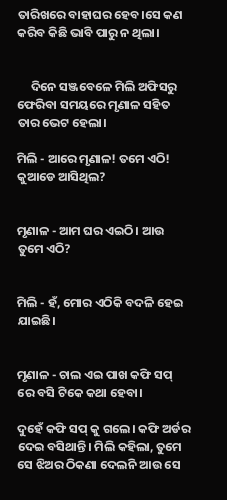ତାରିଖରେ ବାହାଘର ହେବ।ସେ କଣ କରିବ କିଛି ଭାବି ପାରୁ ନ ଥିଲା।


     ଦିନେ ସଞ୍ଜବେଳେ ମିଲି ଅଫିସରୁ ଫେରିବା ସମୟରେ ମୃଣାଳ ସହିତ ତାର ଭେଟ ହେଲା।

ମିଲି - ଆରେ ମୃଣାଳ! ତମେ ଏଠି! କୁଆଡେ ଆସିଥିଲ?


ମୃଣାଳ - ଆମ ଘର ଏଇଠି। ଆଉ ତୁମେ ଏଠି?


ମିଲି - ହଁ, ମୋର ଏଠିକି ବଦଳି ହେଇ ଯାଇଛି।


ମୃଣାଳ - ଚାଲ ଏଇ ପାଖ କଫି ସପ୍ ରେ ବସି ଟିକେ କଥା ହେବା।

ଦୁହେଁ କଫି ସପ୍ କୁ ଗଲେ। କଫି ଅର୍ଡର ଦେଇ ବସିଥାନ୍ତି। ମିଲି କହିଲା, ତୁମେ ସେ ଝିଅର ଠିକଣା ଦେଲନି ଆଉ ସେ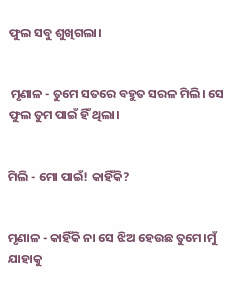ଫୁଲ ସବୁ ଶୁଖିଗଲା।


 ମୃଣାଳ - ତୁମେ ସତରେ ବହୁତ ସରଳ ମିଲି। ସେ ଫୁଲ ତୁମ ପାଇଁ ହିଁ ଥିଲା।


ମିଲି - ମୋ ପାଇଁ! କାହିଁକି?


ମୃଣାଳ - କାହିଁକି ନା ସେ ଝିଅ ହେଉଛ ତୁମେ।ମୁଁ ଯାହାକୁ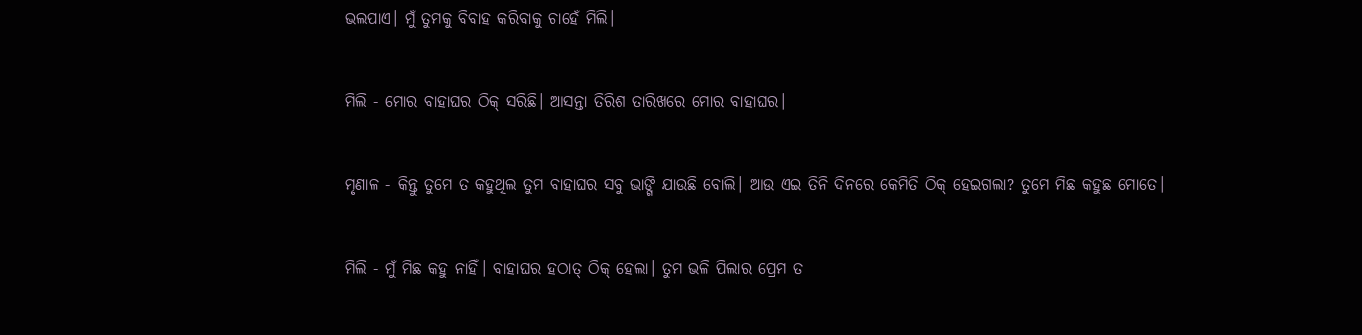ଭଲପାଏ। ମୁଁ ତୁମକୁ ବିବାହ କରିବାକୁ ଚାହେଁ ମିଲି।


ମିଲି - ମୋର ବାହାଘର ଠିକ୍ ସରିଛି। ଆସନ୍ତା ତିରିଶ ତାରିଖରେ ମୋର ବାହାଘର।


ମୃଣାଳ - କିନ୍ତୁ ତୁମେ ତ କହୁଥିଲ ତୁମ ବାହାଘର ସବୁ ଭାଙ୍ଗି ଯାଉଛି ବୋଲି। ଆଉ ଏଇ ତିନି ଦିନରେ କେମିତି ଠିକ୍ ହେଇଗଲା? ତୁମେ ମିଛ କହୁଛ ମୋତେ।


ମିଲି - ମୁଁ ମିଛ କହୁ ନାହିଁ। ବାହାଘର ହଠାତ୍ ଠିକ୍ ହେଲା। ତୁମ ଭଳି ପିଲାର ପ୍ରେମ ତ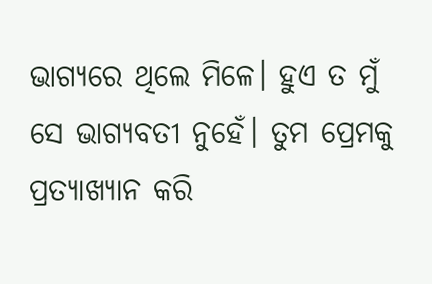ଭାଗ୍ୟରେ ଥିଲେ ମିଳେ। ହୁଏ ତ ମୁଁ ସେ ଭାଗ୍ୟବତୀ ନୁହେଁ। ତୁମ ପ୍ରେମକୁ ପ୍ରତ୍ୟାଖ୍ୟାନ କରି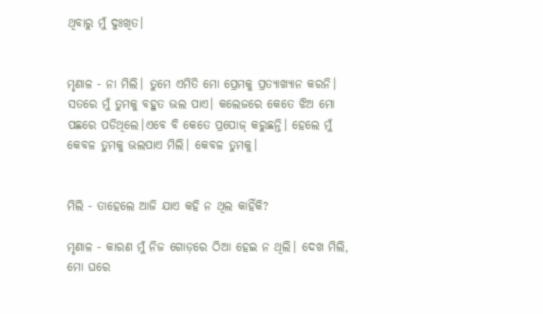ଥିବାରୁ ମୁଁ ଦୁଃଖିତ।


ମୃଣାଳ - ନା ମିଲି। ତୁମେ ଏମିତି ମୋ ପ୍ରେମକୁ ପ୍ରତ୍ୟାଖ୍ୟାନ କରନି। ସତରେ ମୁଁ ତୁମକୁ ବହୁତ ଭଲ ପାଏ। କଲେଜରେ କେତେ ଝିଅ ମୋ ପଛରେ ପଡିଥିଲେ।ଏବେ ବି କେତେ ପ୍ରପୋଜ୍ କରୁଛନ୍ତି। ହେଲେ ମୁଁ କେବଳ ତୁମକୁ ଭଲପାଏ ମିଲି। କେବଳ ତୁମକୁ।


ମିଲି - ତାହେଲେ ଆଜି ଯାଏ କହି ନ ଥିଲ କାହିଁକି?

ମୃଣାଳ - କାରଣ ମୁଁ ନିଜ ଗୋଡ଼ରେ ଠିଆ ହେଇ ନ ଥିଲି। ଦେଖ ମିଲି, ମୋ ଘରେ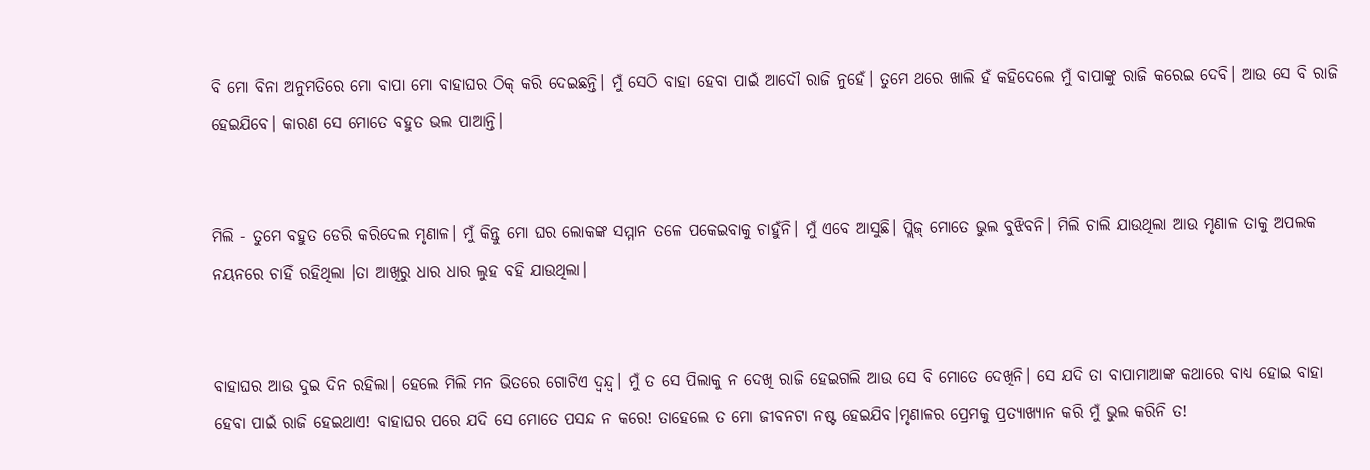ବି ମୋ ବିନା ଅନୁମତିରେ ମୋ ବାପା ମୋ ବାହାଘର ଠିକ୍ କରି ଦେଇଛନ୍ତି। ମୁଁ ସେଠି ବାହା ହେବା ପାଇଁ ଆଦୌ ରାଜି ନୁହେଁ। ତୁମେ ଥରେ ଖାଲି ହଁ କହିଦେଲେ ମୁଁ ବାପାଙ୍କୁ ରାଜି କରେଇ ଦେବି। ଆଉ ସେ ବି ରାଜି ହେଇଯିବେ। କାରଣ ସେ ମୋତେ ବହୁତ ଭଲ ପାଆନ୍ତି।


ମିଲି - ତୁମେ ବହୁତ ଡେରି କରିଦେଲ ମୃଣାଳ। ମୁଁ କିନ୍ତୁ ମୋ ଘର ଲୋକଙ୍କ ସମ୍ମାନ ତଳେ ପକେଇବାକୁ ଚାହୁଁନି। ମୁଁ ଏବେ ଆସୁଛି। ପ୍ଲିଜ୍ ମୋତେ ଭୁଲ ବୁଝିବନି। ମିଲି ଚାଲି ଯାଉଥିଲା ଆଉ ମୃଣାଳ ତାକୁ ଅପଲକ ନୟନରେ ଚାହିଁ ରହିଥିଲା ।ତା ଆଖିରୁ ଧାର ଧାର ଲୁହ ବହି ଯାଉଥିଲା।


ବାହାଘର ଆଉ ଦୁଇ ଦିନ ରହିଲା। ହେଲେ ମିଲି ମନ ଭିତରେ ଗୋଟିଏ ଦ୍ବନ୍ଦ୍ବ। ମୁଁ ତ ସେ ପିଲାକୁ ନ ଦେଖି ରାଜି ହେଇଗଲି ଆଉ ସେ ବି ମୋତେ ଦେଖିନି। ସେ ଯଦି ତା ବାପାମାଆଙ୍କ କଥାରେ ବାଧ୍ୟ ହୋଇ ବାହା ହେବା ପାଇଁ ରାଜି ହେଇଥାଏ! ବାହାଘର ପରେ ଯଦି ସେ ମୋତେ ପସନ୍ଦ ନ କରେ! ତାହେଲେ ତ ମୋ ଜୀବନଟା ନଷ୍ଟ ହେଇଯିବ।ମୃଣାଳର ପ୍ରେମକୁ ପ୍ରତ୍ୟାଖ୍ୟାନ କରି ମୁଁ ଭୁଲ କରିନି ତ!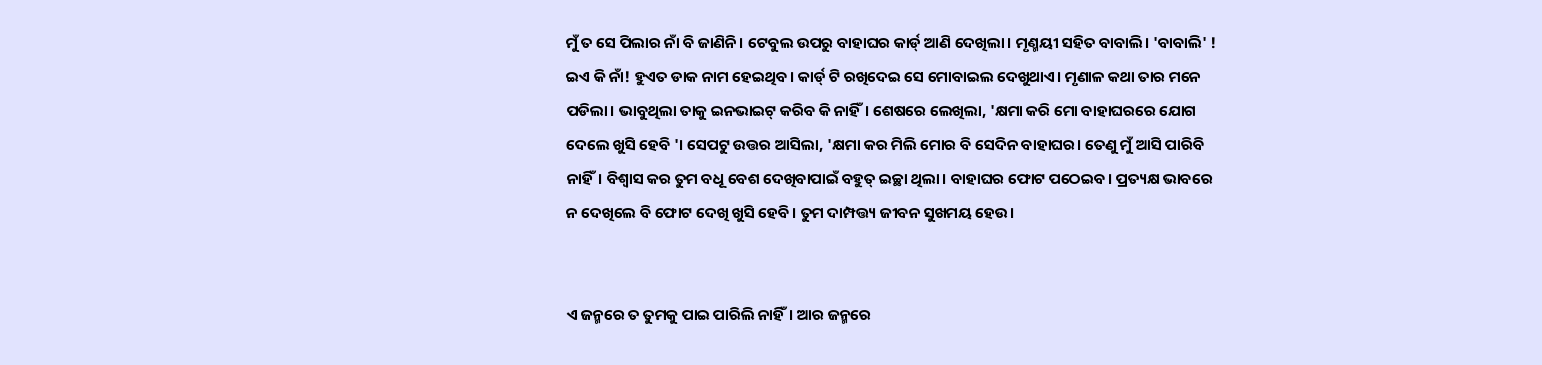ମୁଁ ତ ସେ ପିଲାର ନାଁ ବି ଜାଣିନି। ଟେବୁଲ ଉପରୁ ବାହାଘର କାର୍ଡ୍ ଆଣି ଦେଖିଲା। ମୃଣ୍ମୟୀ ସହିତ ବାବାଲି। 'ବାବାଲି' ! ଇଏ କି ନାଁ! ହୁଏତ ଡାକ ନାମ ହେଇଥିବ। କାର୍ଡ୍ ଟି ରଖିଦେଇ ସେ ମୋବାଇଲ ଦେଖୁଥାଏ। ମୃଣାଳ କଥା ତାର ମନେ ପଡିଲା। ଭାବୁଥିଲା ତାକୁ ଇନଭାଇଟ୍ କରିବ କି ନାହିଁ। ଶେଷରେ ଲେଖିଲା, 'କ୍ଷମା କରି ମୋ ବାହାଘରରେ ଯୋଗ ଦେଲେ ଖୁସି ହେବି '। ସେପଟୁ ଉତ୍ତର ଆସିଲା, 'କ୍ଷମା କର ମିଲି ମୋର ବି ସେଦିନ ବାହାଘର। ତେଣୁ ମୁଁ ଆସି ପାରିବି ନାହିଁ। ବିଶ୍ବାସ କର ତୁମ ବଧୂ ବେଶ ଦେଖିବାପାଇଁ ବହୁତ୍ ଇଚ୍ଛା ଥିଲା। ବାହାଘର ଫୋଟ ପଠେଇବ। ପ୍ରତ୍ୟକ୍ଷ ଭାବରେ ନ ଦେଖିଲେ ବି ଫୋଟ ଦେଖି ଖୁସି ହେବି। ତୁମ ଦାମ୍ପତ୍ତ୍ୟ ଜୀବନ ସୁଖମୟ ହେଉ।


ଏ ଜନ୍ମରେ ତ ତୁମକୁ ପାଇ ପାରିଲି ନାହିଁ। ଆର ଜନ୍ମରେ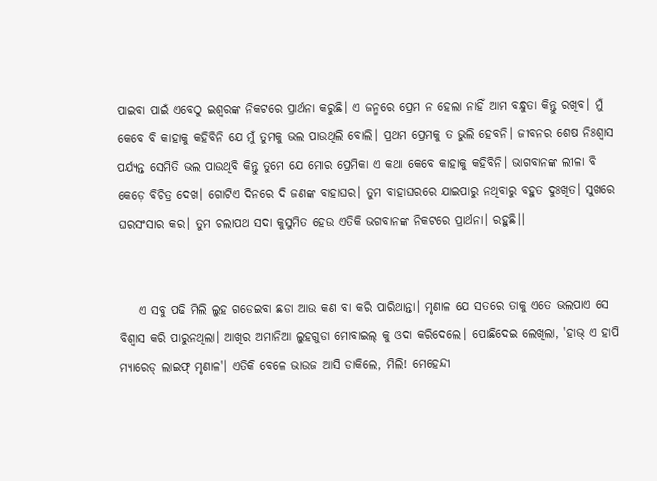ପାଇବା ପାଇଁ ଏବେଠୁ ଇଶ୍ୱରଙ୍କ ନିକଟରେ ପ୍ରାର୍ଥନା କରୁଛି। ଏ ଜନ୍ମରେ ପ୍ରେମ ନ ହେଲା ନାହିଁ ଆମ ବନ୍ଧୁତା କିନ୍ତୁ ରଖିବ। ମୁଁ କେବେ ବି କାହାକୁ କହିବିନି ଯେ ମୁଁ ତୁମକୁ ଭଲ ପାଉଥିଲି ବୋଲି। ପ୍ରଥମ ପ୍ରେମକୁ ତ ଭୁଲି ହେବନି। ଜୀବନର ଶେଷ ନିଃଶ୍ବାସ ପର୍ଯ୍ୟନ୍ତ ସେମିତି ଭଲ ପାଉଥିବି କିନ୍ତୁ ତୁମେ ଯେ ମୋର ପ୍ରେମିକା ଏ କଥା କେବେ କାହାକୁ କହିବିନି। ଭାଗବାନଙ୍କ ଲୀଳା ବି କେଡ଼େ ବିଚିତ୍ର ଦେଖ। ଗୋଟିଏ ଦିନରେ ଦି ଜଣଙ୍କ ବାହାଘର। ତୁମ ବାହାଘରରେ ଯାଇପାରୁ ନଥିବାରୁ ବହୁତ ଦୁଃଖିତ। ସୁଖରେ ଘରସଂସାର କର। ତୁମ ଚଲାପଥ ସଦା କୁସୁମିତ ହେଉ ଏତିକି ଭଗବାନଙ୍କ ନିକଟରେ ପ୍ରାର୍ଥନା। ରହୁଛି।।


    ଏ ସବୁ ପଢି ମିଲି ଲୁହ ଗଡେଇବା ଛଡା ଆଉ କଣ ବା କରି ପାରିଥାନ୍ତା। ମୃଣାଳ ଯେ ସତରେ ତାକୁ ଏତେ ଭଲପାଏ ସେ ବିଶ୍ୱାସ କରି ପାରୁନଥିଲା। ଆଖିର ଅମାନିଆ ଲୁହଗୁଡା ମୋବାଇଲ୍ କୁ ଓଦା କରିଦେଲେ। ପୋଛିଦେଇ ଲେଖିଲା, 'ହାଭ୍ ଏ ହାପି ମ୍ୟାରେଡ୍ ଲାଇଫ୍ ମୃଣାଳ'। ଏତିକି ବେଳେ ଭାଉଜ ଆସି ଡାକିଲେ, ମିଲି! ମେହେନ୍ଦୀ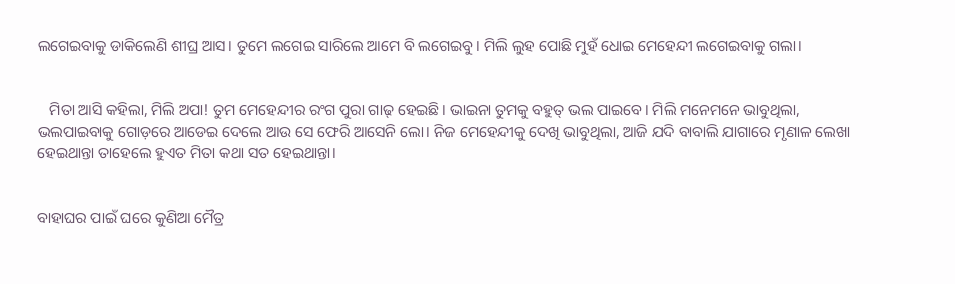ଲଗେଇବାକୁ ଡାକିଲେଣି ଶୀଘ୍ର ଆସ। ତୁମେ ଲଗେଇ ସାରିଲେ ଆମେ ବି ଲଗେଇବୁ। ମିଲି ଲୁହ ପୋଛି ମୁହଁ ଧୋଇ ମେହେନ୍ଦୀ ଲଗେଇବାକୁ ଗଲା।


   ମିତା ଆସି କହିଲା, ମିଲି ଅପା! ତୁମ ମେହେନ୍ଦୀର ରଂଗ ପୁରା ଗାଢ୍ ହେଇଛି। ଭାଇନା ତୁମକୁ ବହୁତ୍ ଭଲ ପାଇବେ। ମିଲି ମନେମନେ ଭାବୁଥିଲା, ଭଲପାଇବାକୁ ଗୋଡ଼ରେ ଆଡେଇ ଦେଲେ ଆଉ ସେ ଫେରି ଆସେନି ଲୋ। ନିଜ ମେହେନ୍ଦୀକୁ ଦେଖି ଭାବୁଥିଲା, ଆଜି ଯଦି ବାବାଲି ଯାଗାରେ ମୃଣାଳ ଲେଖା ହେଇଥାନ୍ତା ତାହେଲେ ହୁଏତ ମିତା କଥା ସତ ହେଇଥାନ୍ତା।


ବାହାଘର ପାଇଁ ଘରେ କୁଣିଆ ମୈତ୍ର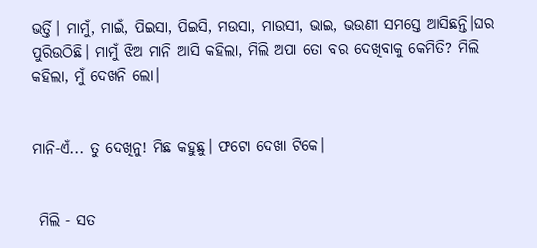ଭର୍ତ୍ତି। ମାମୁଁ, ମାଇଁ, ପିଇସା, ପିଇସି, ମଉସା, ମାଉସୀ, ଭାଇ, ଭଉଣୀ ସମସ୍ତେ ଆସିଛନ୍ତି।ଘର ପୁରିଉଠିଛି। ମାମୁଁ ଝିଅ ମାନି ଆସି କହିଲା, ମିଲି ଅପା ତୋ ବର ଦେଖିବାକୁ କେମିତି? ମିଲି କହିଲା, ମୁଁ ଦେଖନି ଲୋ।


ମାନି-ଏଁ... ତୁ ଦେଖିନୁ! ମିଛ କହୁଛୁ। ଫଟୋ ଦେଖା ଟିକେ।


 ମିଲି - ସତ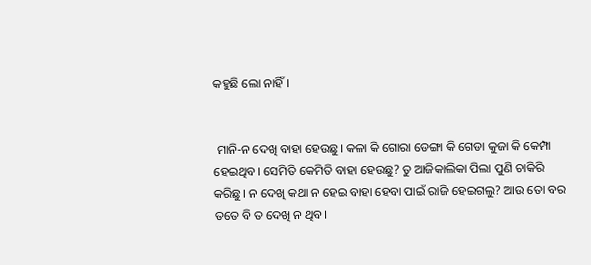କହୁଛି ଲୋ ନାହିଁ।


 ମାନି-ନ ଦେଖି ବାହା ହେଉଛୁ। କଳା କି ଗୋରା ଡେଙ୍ଗା କି ଗେଡା କୁଜା କି କେମ୍ପା ହେଇଥିବ। ସେମିତି କେମିତି ବାହା ହେଉଛୁ? ତୁ ଆଜିକାଲିକା ପିଲା ପୁଣି ଚାକିରି କରିଛୁ। ନ ଦେଖି କଥା ନ ହେଇ ବାହା ହେବା ପାଇଁ ରାଜି ହେଇଗଲୁ? ଆଉ ତୋ ବର ତତେ ବି ତ ଦେଖି ନ ଥିବ।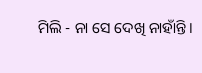ମିଲି - ନା ସେ ଦେଖି ନାହାଁନ୍ତି।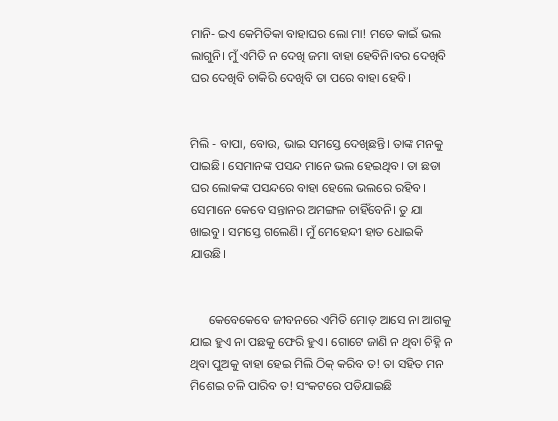ମାନି- ଇଏ କେମିତିକା ବାହାଘର ଲୋ ମା! ମତେ କାଇଁ ଭଲ ଲାଗୁନି। ମୁଁ ଏମିତି ନ ଦେଖି ଜମା ବାହା ହେବିନି।ବର ଦେଖିବି ଘର ଦେଖିବି ଚାକିରି ଦେଖିବି ତା ପରେ ବାହା ହେବି।


ମିଲି - ବାପା, ବୋଉ, ଭାଇ ସମସ୍ତେ ଦେଖିଛନ୍ତି। ତାଙ୍କ ମନକୁ ପାଇଛି। ସେମାନଙ୍କ ପସନ୍ଦ ମାନେ ଭଲ ହେଇଥିବ। ତା ଛଡା ଘର ଲୋକଙ୍କ ପସନ୍ଦରେ ବାହା ହେଲେ ଭଲରେ ରହିବ। ସେମାନେ କେବେ ସନ୍ତାନର ଅମଙ୍ଗଳ ଚାହିଁବେନି। ତୁ ଯା ଖାଇବୁ। ସମସ୍ତେ ଗଲେଣି। ମୁଁ ମେହେନ୍ଦୀ ହାତ ଧୋଇକି ଯାଉଛି।


      କେବେକେବେ ଜୀବନରେ ଏମିତି ମୋଡ଼ ଆସେ ନା ଆଗକୁ ଯାଇ ହୁଏ ନା ପଛକୁ ଫେରି ହୁଏ। ଗୋଟେ ଜାଣି ନ ଥିବା ଚିହ୍ନି ନ ଥିବା ପୁଅକୁ ବାହା ହେଇ ମିଲି ଠିକ୍ କରିବ ତ! ତା ସହିତ ମନ ମିଶେଇ ଚଳି ପାରିବ ତ! ସଂକଟରେ ପଡିଯାଇଛି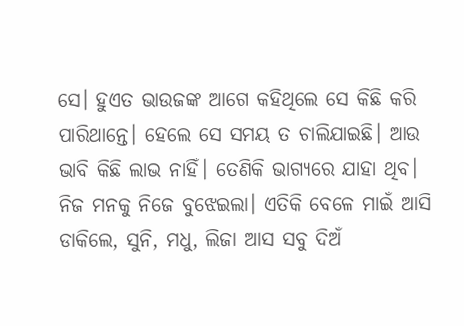ସେ। ହୁଏତ ଭାଉଜଙ୍କ ଆଗେ କହିଥିଲେ ସେ କିଛି କରି ପାରିଥାନ୍ତେ। ହେଲେ ସେ ସମୟ ତ ଚାଲିଯାଇଛି। ଆଉ ଭାବି କିଛି ଲାଭ ନାହିଁ। ତେଣିକି ଭାଗ୍ୟରେ ଯାହା ଥିବ। ନିଜ ମନକୁ ନିଜେ ବୁଝେଇଲା। ଏତିକି ବେଳେ ମାଇଁ ଆସି ଡାକିଲେ, ସୁନି, ମଧୁ, ଲିଜା ଆସ ସବୁ ଦିଅଁ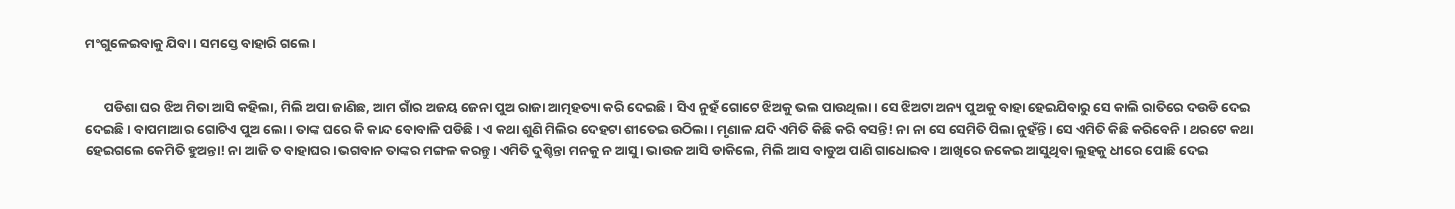ମଂଗୁଳେଇବାକୁ ଯିବା। ସମସ୍ତେ ବାହାରି ଗଲେ।


      ପଡିଶା ଘର ଝିଅ ମିତା ଆସି କହିଲା, ମିଲି ଅପା ଜାଣିଛ, ଆମ ଗାଁର ଅଜୟ ଜେନା ପୁଅ ରାଜା ଆତ୍ମହତ୍ୟା କରି ଦେଇଛି। ସିଏ ନୁହଁ ଗୋଟେ ଝିଅକୁ ଭଲ ପାଉଥିଲା। ସେ ଝିଅଟା ଅନ୍ୟ ପୁଅକୁ ବାହା ହେଇଯିବାରୁ ସେ କାଲି ରାତିରେ ଦଉଡି ଦେଇ ଦେଇଛି। ବାପମାଆର ଗୋଟିଏ ପୁଅ ଲୋ। ତାଙ୍କ ଘରେ କି କାନ୍ଦ ବୋବାଳି ପଡିଛି। ଏ କଥା ଶୁଣି ମିଲିର ଦେହଟା ଶୀତେଇ ଉଠିଲା। ମୃଣାଳ ଯଦି ଏମିତି କିଛି କରି ବସନ୍ତି! ନା ନା ସେ ସେମିତି ପିଲା ନୁହଁନ୍ତି। ସେ ଏମିତି କିଛି କରିବେନି। ଥରଟେ କଥା ହେଇଗଲେ କେମିତି ହୁଅନ୍ତା! ନା ଆଜି ତ ବାହାଘର।ଭଗବାନ ତାଙ୍କର ମଙ୍ଗଳ କରନ୍ତୁ। ଏମିତି ଦୁଶ୍ଚିନ୍ତା ମନକୁ ନ ଆସୁ। ଭାଉଜ ଆସି ଡାକିଲେ, ମିଲି ଆସ ବାଡୁଅ ପାଣି ଗାଧୋଇବ। ଆଖିରେ ଜକେଇ ଆସୁଥିବା ଲୁହକୁ ଧୀରେ ପୋଛି ଦେଇ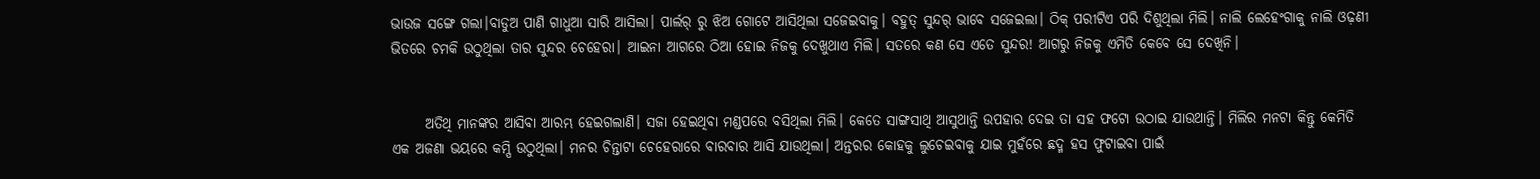ଭାଉଜ ସଙ୍ଗେ ଗଲା।ବାଡୁଅ ପାଣି ଗାଧୁଆ ସାରି ଆସିଲା। ପାର୍ଲର୍ ରୁ ଝିଅ ଗୋଟେ ଆସିଥିଲା ସଜେଇବାକୁ। ବହୁତ୍ ସୁନ୍ଦର୍ ଭାବେ ସଜେଇଲା। ଠିକ୍ ପରୀଟିଏ ପରି ଦିଶୁଥିଲା ମିଲି। ନାଲି ଲେହେଂଗାକୁ ନାଲି ଓଢ଼ଣୀ ଭିତରେ ଚମକି ଉଠୁଥିଲା ତାର ସୁନ୍ଦର ଚେହେରା। ଆଇନା ଆଗରେ ଠିଆ ହୋଇ ନିଜକୁ ଦେଖୁଥାଏ ମିଲି। ସତରେ କଣ ସେ ଏତେ ସୁନ୍ଦର! ଆଗରୁ ନିଜକୁ ଏମିତି କେବେ ସେ ଦେଖିନି।


      ଅତିଥି ମାନଙ୍କର ଆସିବା ଆରମ୍ଭ ହେଇଗଲାଣି। ସଜା ହେଇଥିବା ମଣ୍ଡପରେ ବସିଥିଲା ମିଲି। କେତେ ସାଙ୍ଗସାଥି ଆସୁଥାନ୍ତି ଉପହାର ଦେଇ ତା ସହ ଫଟୋ ଉଠାଇ ଯାଉଥାନ୍ତି। ମିଲିର ମନଟା କିନ୍ତୁ କେମିତି ଏକ ଅଜଣା ଭୟରେ କମ୍ପି ଉଠୁଥିଲା। ମନର ଚିନ୍ତାଟା ଚେହେରାରେ ବାରବାର ଆସି ଯାଉଥିଲା। ଅନ୍ତରର କୋହକୁ ଲୁଚେଇବାକୁ ଯାଇ ମୁହଁରେ ଛଦ୍ମ ହସ ଫୁଟାଇବା ପାଇଁ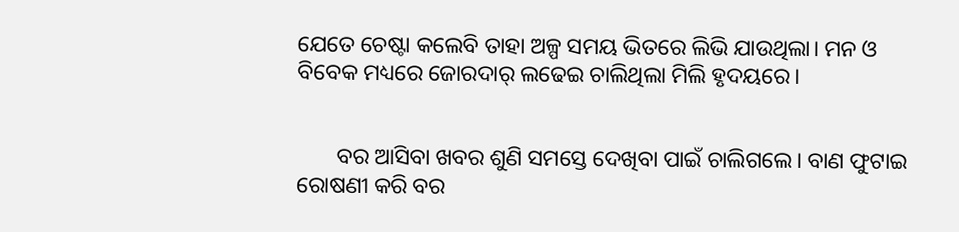ଯେତେ ଚେଷ୍ଟା କଲେବି ତାହା ଅଳ୍ପ ସମୟ ଭିତରେ ଲିଭି ଯାଉଥିଲା। ମନ ଓ ବିବେକ ମଧ୍ୟରେ ଜୋରଦାର୍ ଲଢେଇ ଚାଲିଥିଲା ମିଲି ହୃଦୟରେ।


       ବର ଆସିବା ଖବର ଶୁଣି ସମସ୍ତେ ଦେଖିବା ପାଇଁ ଚାଲିଗଲେ। ବାଣ ଫୁଟାଇ ରୋଷଣୀ କରି ବର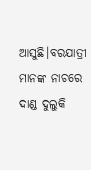ଆସୁଛି।ବରଯାତ୍ରୀ ମାନଙ୍କ ନାଚରେ ଦାଣ୍ଡ ଦୁଲୁକି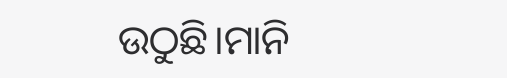ଉଠୁଛି।ମାନି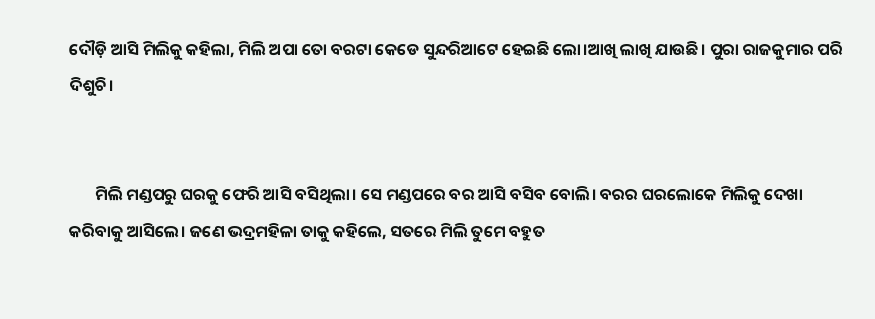ଦୌଡ଼ି ଆସି ମିଲିକୁ କହିଲା, ମିଲି ଅପା ତୋ ବରଟା କେଡେ ସୁନ୍ଦରିଆଟେ ହେଇଛି ଲୋ।ଆଖି ଲାଖି ଯାଉଛି। ପୁରା ରାଜକୁମାର ପରି ଦିଶୁଚି।


       ମିଲି ମଣ୍ଡପରୁ ଘରକୁ ଫେରି ଆସି ବସିଥିଲା। ସେ ମଣ୍ଡପରେ ବର ଆସି ବସିବ ବୋଲି। ବରର ଘରଲୋକେ ମିଲିକୁ ଦେଖା କରିବାକୁ ଆସିଲେ। ଜଣେ ଭଦ୍ରମହିଳା ତାକୁ କହିଲେ, ସତରେ ମିଲି ତୁମେ ବହୁତ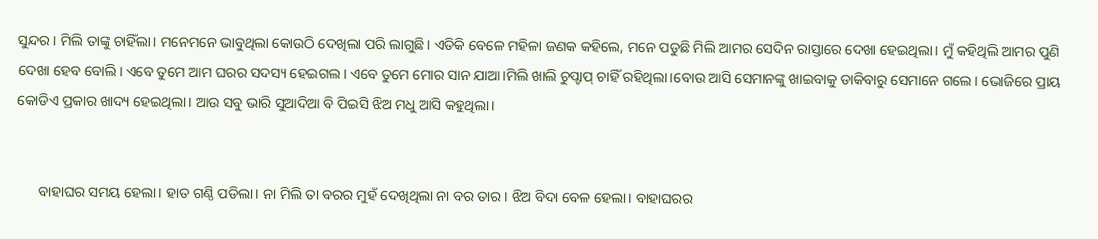ସୁନ୍ଦର। ମିଲି ତାଙ୍କୁ ଚାହିଁଲା। ମନେମନେ ଭାବୁଥିଲା କୋଉଠି ଦେଖିଲା ପରି ଲାଗୁଛି। ଏତିକି ବେଳେ ମହିଳା ଜଣକ କହିଲେ, ମନେ ପଡୁଛି ମିଲି ଆମର ସେଦିନ ରାସ୍ତାରେ ଦେଖା ହେଇଥିଲା। ମୁଁ କହିଥିଲି ଆମର ପୁଣି ଦେଖା ହେବ ବୋଲି। ଏବେ ତୁମେ ଆମ ଘରର ସଦସ୍ୟ ହେଇଗଲ। ଏବେ ତୁମେ ମୋର ସାନ ଯାଆ।ମିଲି ଖାଲି ଚୁପ୍ଚାପ୍ ଚାହିଁ ରହିଥିଲା।ବୋଉ ଆସି ସେମାନଙ୍କୁ ଖାଇବାକୁ ଡାକିବାରୁ ସେମାନେ ଗଲେ। ଭୋଜିରେ ପ୍ରାୟ କୋଡିଏ ପ୍ରକାର ଖାଦ୍ୟ ହେଇଥିଲା। ଆଉ ସବୁ ଭାରି ସୁଆଦିଆ ବି ପିଇସି ଝିଅ ମଧୁ ଆସି କହୁଥିଲା।


      ବାହାଘର ସମୟ ହେଲା। ହାତ ଗଣ୍ଠି ପଡିଲା। ନା ମିଲି ତା ବରର ମୁହଁ ଦେଖିଥିଲା ନା ବର ତାର। ଝିଅ ବିଦା ବେଳ ହେଲା। ବାହାଘରର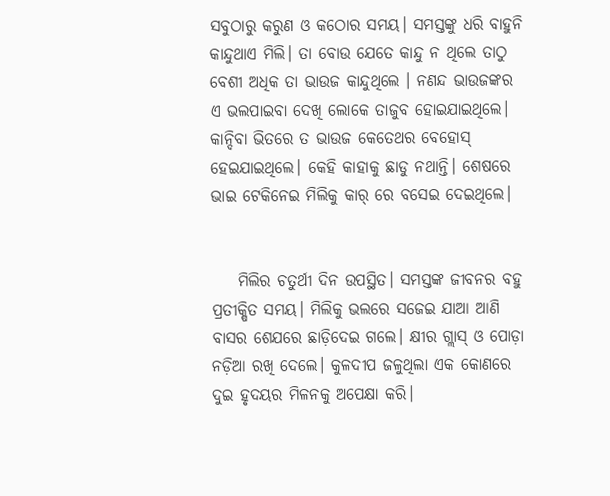ସବୁଠାରୁ କରୁଣ ଓ କଠୋର ସମୟ। ସମସ୍ତଙ୍କୁ ଧରି ବାହୁନି କାନ୍ଦୁଥାଏ ମିଲି। ତା ବୋଉ ଯେତେ କାନ୍ଦୁ ନ ଥିଲେ ତାଠୁ ବେଶୀ ଅଧିକ ତା ଭାଉଜ କାନ୍ଦୁଥିଲେ । ନଣନ୍ଦ ଭାଉଜଙ୍କର ଏ ଭଲପାଇବା ଦେଖି ଲୋକେ ତାଜୁବ ହୋଇଯାଇଥିଲେ। କାନ୍ଦିବା ଭିତରେ ତ ଭାଉଜ କେତେଥର ବେହୋସ୍ ହେଇଯାଇଥିଲେ। କେହି କାହାକୁ ଛାଡୁ ନଥାନ୍ତି। ଶେଷରେ ଭାଇ ଟେକିନେଇ ମିଲିକୁ କାର୍ ରେ ବସେଇ ଦେଇଥିଲେ।


    ମିଲିର ଚତୁର୍ଥୀ ଦିନ ଉପସ୍ଥିତ। ସମସ୍ତଙ୍କ ଜୀବନର ବହୁ ପ୍ରତୀକ୍ଷିତ ସମୟ। ମିଲିକୁ ଭଲରେ ସଜେଇ ଯାଆ ଆଣି ବାସର ଶେଯରେ ଛାଡ଼ିଦେଇ ଗଲେ। କ୍ଷୀର ଗ୍ଲାସ୍ ଓ ପୋଡ଼ା ନଡ଼ିଆ ରଖି ଦେଲେ। କୁଳଦୀପ ଜଳୁଥିଲା ଏକ କୋଣରେ ଦୁଇ ହୃଦୟର ମିଳନକୁ ଅପେକ୍ଷା କରି।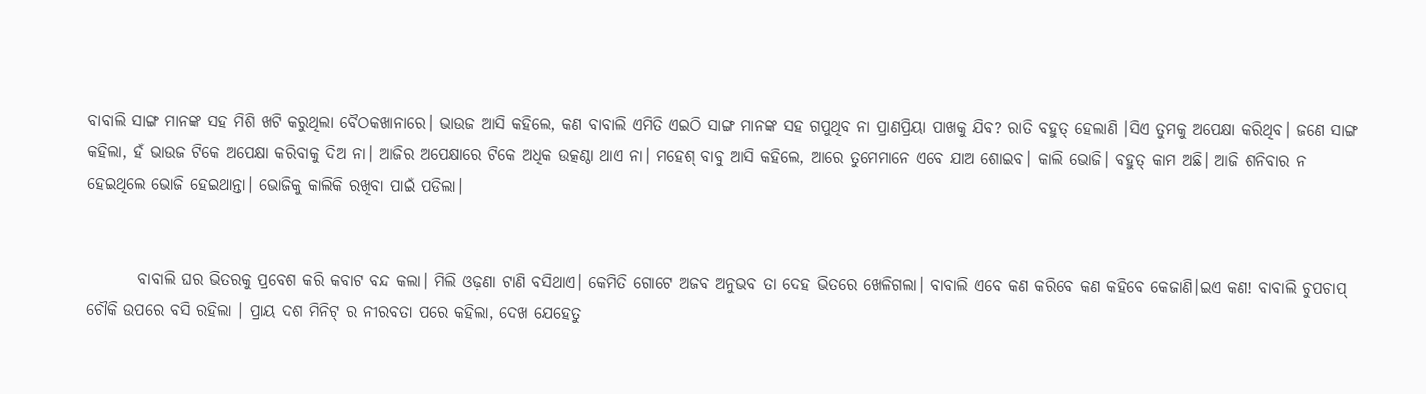ବାବାଲି ସାଙ୍ଗ ମାନଙ୍କ ସହ ମିଶି ଖଟି କରୁଥିଲା ବୈଠକଖାନାରେ। ଭାଉଜ ଆସି କହିଲେ, କଣ ବାବାଲି ଏମିତି ଏଇଠି ସାଙ୍ଗ ମାନଙ୍କ ସହ ଗପୁଥିବ ନା ପ୍ରାଣପ୍ରିୟା ପାଖକୁ ଯିବ? ରାତି ବହୁତ୍ ହେଲାଣି ।ସିଏ ତୁମକୁ ଅପେକ୍ଷା କରିଥିବ। ଜଣେ ସାଙ୍ଗ କହିଲା, ହଁ ଭାଉଜ ଟିକେ ଅପେକ୍ଷା କରିବାକୁ ଦିଅ ନା। ଆଜିର ଅପେକ୍ଷାରେ ଟିକେ ଅଧିକ ଉତ୍କଣ୍ଠା ଥାଏ ନା। ମହେଶ୍ ବାବୁ ଆସି କହିଲେ, ଆରେ ତୁମେମାନେ ଏବେ ଯାଅ ଶୋଇବ। କାଲି ଭୋଜି। ବହୁତ୍ କାମ ଅଛି। ଆଜି ଶନିବାର ନ ହେଇଥିଲେ ଭୋଜି ହେଇଥାନ୍ତା। ଭୋଜିକୁ କାଲିକି ରଖିବା ପାଇଁ ପଡିଲା।


        ବାବାଲି ଘର ଭିତରକୁ ପ୍ରବେଶ କରି କବାଟ ବନ୍ଦ କଲା। ମିଲି ଓଢ଼ଣା ଟାଣି ବସିଥାଏ। କେମିତି ଗୋଟେ ଅଜବ ଅନୁଭବ ତା ଦେହ ଭିତରେ ଖେଳିଗଲା। ବାବାଲି ଏବେ କଣ କରିବେ କଣ କହିବେ କେଜାଣି।ଇଏ କଣ! ବାବାଲି ଚୁପଚାପ୍ ଚୌକି ଉପରେ ବସି ରହିଲା । ପ୍ରାୟ ଦଶ ମିନିଟ୍ ର ନୀରବତା ପରେ କହିଲା, ଦେଖ ଯେହେତୁ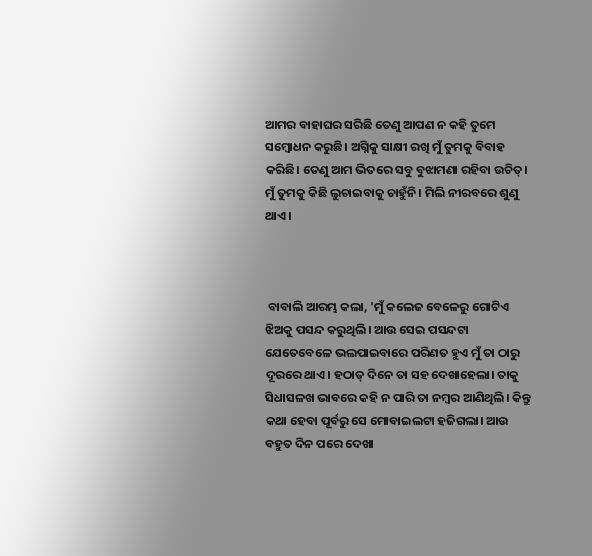ଆମର ବାହାଘର ସରିଛି ତେଣୁ ଆପଣ ନ କହି ତୁମେ ସମ୍ବୋଧନ କରୁଛି। ଅଗ୍ନିକୁ ସାକ୍ଷୀ ରଖି ମୁଁ ତୁମକୁ ବିବାହ କରିଛି। ତେଣୁ ଆମ ଭିତରେ ସବୁ ବୁଝାମଣା ରହିବା ଉଚିତ୍। ମୁଁ ତୁମକୁ କିଛି ଲୁଚାଇବାକୁ ଚାହୁଁନି। ମିଲି ନୀରବରେ ଶୁଣୁ ଥାଏ।



 ବାବାଲି ଆରମ୍ଭ କଲା, 'ମୁଁ କଲେଜ ବେଳେରୁ ଗୋଟିଏ ଝିଅକୁ ପସନ୍ଦ କରୁଥିଲି। ଆଉ ସେଇ ପସନ୍ଦଟା ଯେତେବେଳେ ଭଲପାଇବାରେ ପରିଣତ ହୁଏ ମୁଁ ତା ଠାରୁ ଦୂରରେ ଥାଏ। ହଠାତ୍ ଦିନେ ତା ସହ ଦେଖାହେଲା। ତାକୁ ସିଧାସଳଖ ଭାବରେ କହି ନ ପାରି ତା ନମ୍ବର ଆଣିଥିଲି। କିନ୍ତୁ କଥା ହେବା ପୂର୍ବରୁ ସେ ମୋବାଇଲଟା ହଜିଗଲା। ଆଉ ବହୁତ ଦିନ ପରେ ଦେଖା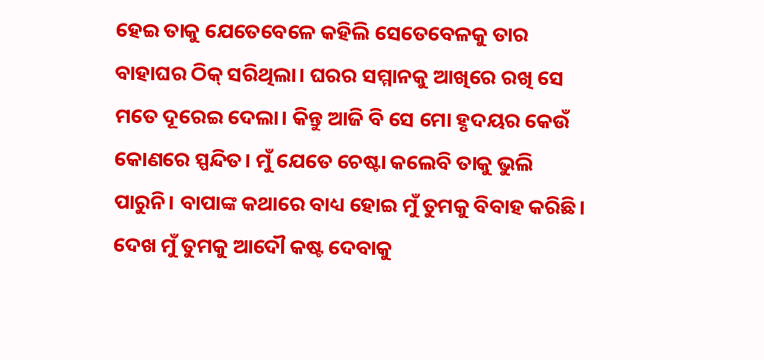ହେଇ ତାକୁ ଯେତେବେଳେ କହିଲି ସେତେବେଳକୁ ତାର ବାହାଘର ଠିକ୍ ସରିଥିଲା। ଘରର ସମ୍ମାନକୁ ଆଖିରେ ରଖି ସେ ମତେ ଦୂରେଇ ଦେଲା। କିନ୍ତୁ ଆଜି ବି ସେ ମୋ ହୃଦୟର କେଉଁ କୋଣରେ ସ୍ପନ୍ଦିତ। ମୁଁ ଯେତେ ଚେଷ୍ଟା କଲେବି ତାକୁ ଭୁଲି ପାରୁନି। ବାପାଙ୍କ କଥାରେ ବାଧ୍ୟ ହୋଇ ମୁଁ ତୁମକୁ ବିବାହ କରିଛି। ଦେଖ ମୁଁ ତୁମକୁ ଆଦୌ କଷ୍ଟ ଦେବାକୁ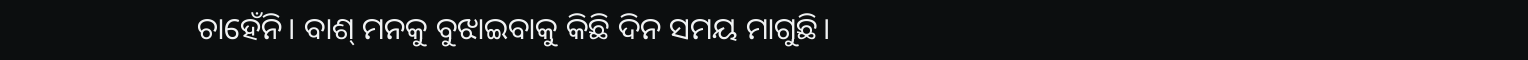ଚାହେଁନି। ବାଶ୍ ମନକୁ ବୁଝାଇବାକୁ କିଛି ଦିନ ସମୟ ମାଗୁଛି।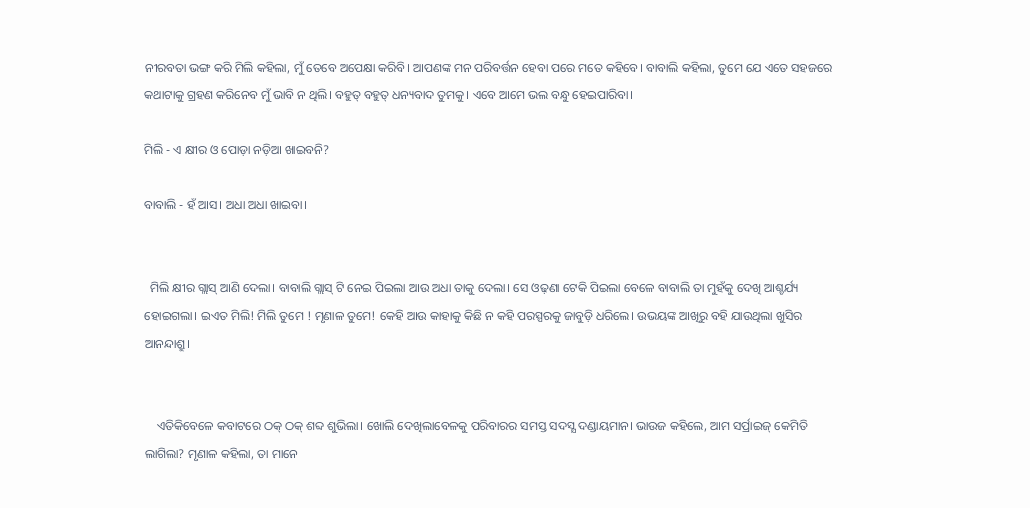ନୀରବତା ଭଙ୍ଗ କରି ମିଲି କହିଲା, ମୁଁ ତେବେ ଅପେକ୍ଷା କରିବି। ଆପଣଙ୍କ ମନ ପରିବର୍ତ୍ତନ ହେବା ପରେ ମତେ କହିବେ। ବାବାଲି କହିଲା, ତୁମେ ଯେ ଏତେ ସହଜରେ କଥାଟାକୁ ଗ୍ରହଣ କରିନେବ ମୁଁ ଭାବି ନ ଥିଲି। ବହୁତ୍ ବହୁତ୍ ଧନ୍ୟବାଦ ତୁମକୁ। ଏବେ ଆମେ ଭଲ ବନ୍ଧୁ ହେଇପାରିବା।

ମିଲି - ଏ କ୍ଷୀର ଓ ପୋଡ଼ା ନଡ଼ିଆ ଖାଇବନି?

ବାବାଲି - ହଁ ଆସ। ଅଧା ଅଧା ଖାଇବା।


  ମିଲି କ୍ଷୀର ଗ୍ଲାସ୍ ଆଣି ଦେଲା। ବାବାଲି ଗ୍ଲାସ୍ ଟି ନେଇ ପିଇଲା ଆଉ ଅଧା ତାକୁ ଦେଲା। ସେ ଓଢ଼ଣା ଟେକି ପିଇଲା ବେଳେ ବାବାଲି ତା ମୁହଁକୁ ଦେଖି ଆଶ୍ଚର୍ଯ୍ୟ ହୋଇଗଲା। ଇଏତ ମିଲି! ମିଲି ତୁମେ ! ମୃଣାଳ ତୁମେ! କେହି ଆଉ କାହାକୁ କିଛି ନ କହି ପରସ୍ପରକୁ ଜାବୁଡ଼ି ଧରିଲେ। ଉଭୟଙ୍କ ଆଖିରୁ ବହି ଯାଉଥିଲା ଖୁସିର ଆନନ୍ଦାଶ୍ରୁ।


    ଏତିକିବେଳେ କବାଟରେ ଠକ୍ ଠକ୍ ଶବ୍ଦ ଶୁଭିଲା। ଖୋଲି ଦେଖିଲାବେଳକୁ ପରିବାରର ସମସ୍ତ ସଦସ୍ଯ ଦଣ୍ଡାୟମାନ। ଭାଉଜ କହିଲେ, ଆମ ସର୍ପ୍ରାଇଜ୍ କେମିତି ଲାଗିଲା? ମୃଣାଳ କହିଲା, ତା ମାନେ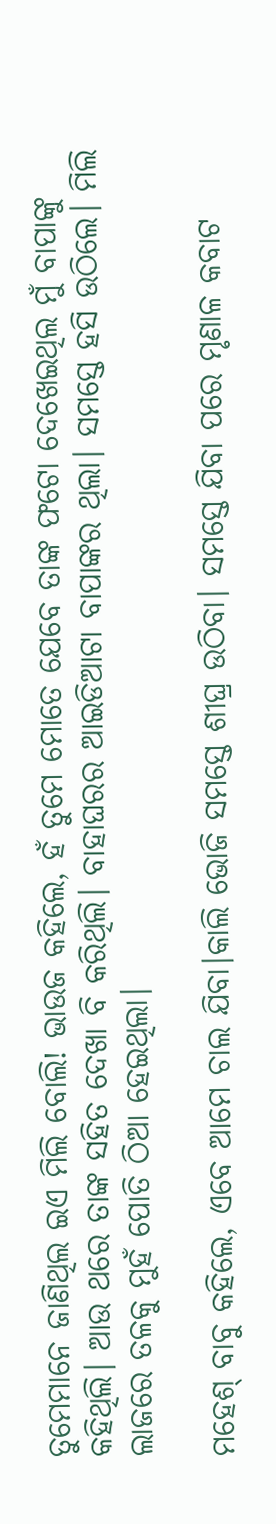ତୁମେମାନେ ଜାଣିଥିଲ ଇଏ ମିଲି ବୋଲି! ଭାଉଜ କହିଲେ, ହଁ ତୁମେ ମୋତେ ଯେବେ ତାଙ୍କ ଫଟୋ ଦେଖେଇଥିଲ ମୁଁ ବାପାଙ୍କୁ କହିଥିଲି। ଆଉ ଥରେ ତାଙ୍କ ସହିତ ଦେଖା ବି କରିଥିଲି। ବାହାଘରର ଆଇଡିଆଟା ବାପାଙ୍କର ଥିଲା। ସମସ୍ତେ ହସି ଉଠିଲେ। ମିଲି ଲାଜରେ ତଳକୁ ମୁହଁ ପୋତି ଠିଆ ହେଇଥିଲା।

ମହେଶ୍ ବାବୁ କହିଲେ, ଏବେ ଆମେ ଚାଲ ଯିବା।କାଲି ଭୋଜି ସମସ୍ତେ ଶୀଘ୍ର ଉଠିବା। ସମସ୍ତେ ଯିବା ପରେ ମୃଣାଳ କବାଟ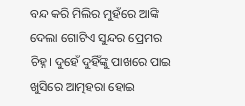ବନ୍ଦ କରି ମିଲିର ମୁହଁରେ ଆଙ୍କି ଦେଲା ଗୋଟିଏ ସୁନ୍ଦର ପ୍ରେମର ଚିହ୍ନ। ଦୁହେଁ ଦୁହିଁଙ୍କୁ ପାଖରେ ପାଇ ଖୁସିରେ ଆତ୍ମହରା ହୋଇ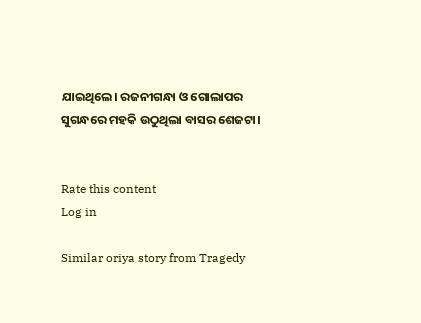ଯାଇଥିଲେ। ରଜନୀଗନ୍ଧା ଓ ଗୋଲାପର ସୁଗନ୍ଧରେ ମହକି ଉଠୁଥିଲା ବାସର ଶେଜଟା।


Rate this content
Log in

Similar oriya story from Tragedy